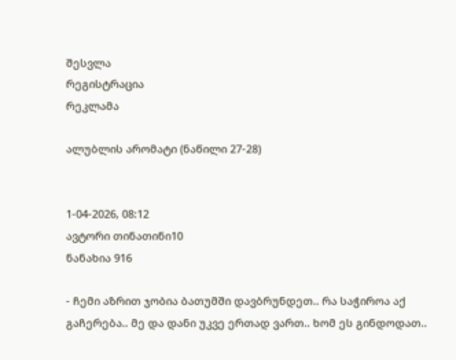შესვლა
რეგისტრაცია
რეკლამა

ალუბლის არომატი (ნაწილი 27-28)


1-04-2026, 08:12
ავტორი თინათინი10
ნანახია 916

- ჩემი აზრით ჯობია ბათუმში დავბრუნდეთ.. რა საჭიროა აქ გაჩერება.. მე და დანი უკვე ერთად ვართ.. ხომ ეს გინდოდათ..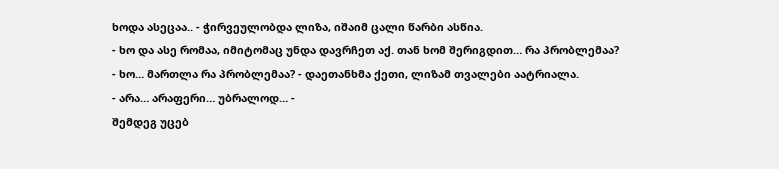ხოდა ასეცაა.. - ჭირვეულობდა ლიზა, იშაიმ ცალი წარბი ასწია.
- ხო და ასე რომაა, იმიტომაც უნდა დავრჩეთ აქ. თან ხომ შერიგდით… რა პრობლემაა?
- ხო… მართლა რა პრობლემაა? - დაეთანხმა ქეთი, ლიზამ თვალები აატრიალა.
- არა… არაფერი… უბრალოდ… -
შემდეგ უცებ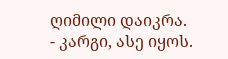ღიმილი დაიკრა.
- კარგი, ასე იყოს.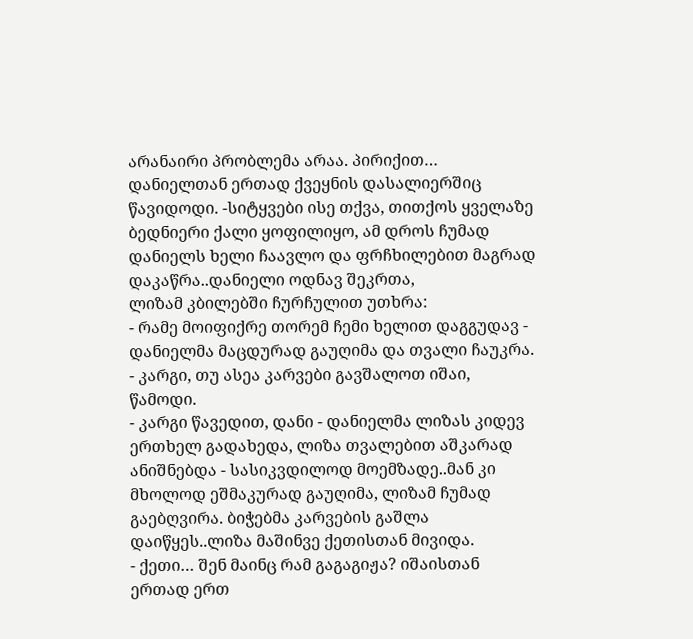არანაირი პრობლემა არაა. პირიქით… დანიელთან ერთად ქვეყნის დასალიერშიც წავიდოდი. -სიტყვები ისე თქვა, თითქოს ყველაზე ბედნიერი ქალი ყოფილიყო, ამ დროს ჩუმად დანიელს ხელი ჩაავლო და ფრჩხილებით მაგრად დაკაწრა..დანიელი ოდნავ შეკრთა,
ლიზამ კბილებში ჩურჩულით უთხრა:
- რამე მოიფიქრე თორემ ჩემი ხელით დაგგუდავ - დანიელმა მაცდურად გაუღიმა და თვალი ჩაუკრა.
- კარგი, თუ ასეა კარვები გავშალოთ იშაი, წამოდი.
- კარგი წავედით, დანი - დანიელმა ლიზას კიდევ ერთხელ გადახედა, ლიზა თვალებით აშკარად ანიშნებდა - სასიკვდილოდ მოემზადე..მან კი მხოლოდ ეშმაკურად გაუღიმა, ლიზამ ჩუმად გაებღვირა. ბიჭებმა კარვების გაშლა დაიწყეს..ლიზა მაშინვე ქეთისთან მივიდა.
- ქეთი… შენ მაინც რამ გაგაგიჟა? იშაისთან ერთად ერთ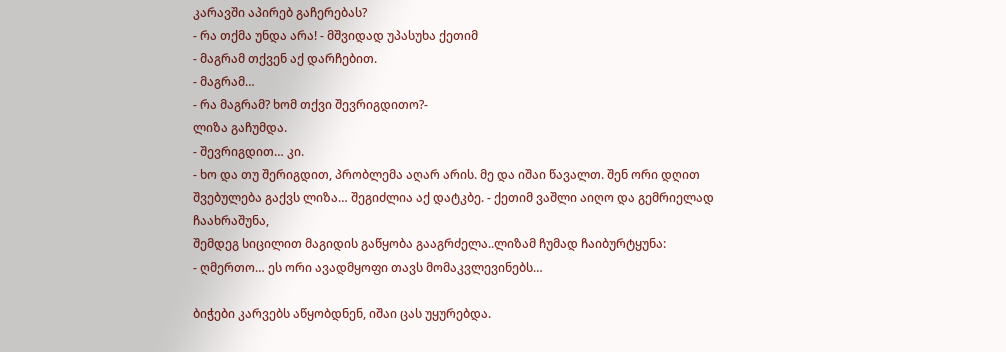კარავში აპირებ გაჩერებას?
- რა თქმა უნდა არა! - მშვიდად უპასუხა ქეთიმ
- მაგრამ თქვენ აქ დარჩებით.
- მაგრამ…
- რა მაგრამ? ხომ თქვი შევრიგდითო?-
ლიზა გაჩუმდა.
- შევრიგდით… კი.
- ხო და თუ შერიგდით, პრობლემა აღარ არის. მე და იშაი წავალთ. შენ ორი დღით შვებულება გაქვს ლიზა… შეგიძლია აქ დატკბე. - ქეთიმ ვაშლი აიღო და გემრიელად ჩაახრაშუნა,
შემდეგ სიცილით მაგიდის გაწყობა გააგრძელა..ლიზამ ჩუმად ჩაიბურტყუნა:
- ღმერთო… ეს ორი ავადმყოფი თავს მომაკვლევინებს…

ბიჭები კარვებს აწყობდნენ, იშაი ცას უყურებდა.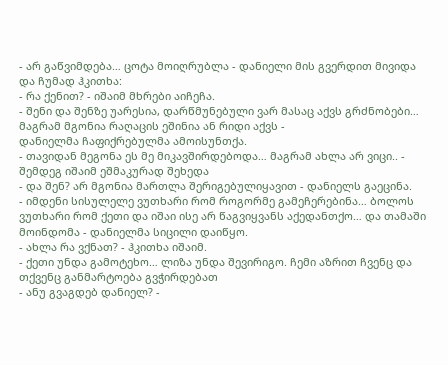- არ გაწვიმდება… ცოტა მოიღრუბლა - დანიელი მის გვერდით მივიდა და ჩუმად ჰკითხა:
- რა ქენით? - იშაიმ მხრები აიჩეჩა.
- შენი და შენზე უარესია, დარწმუნებული ვარ მასაც აქვს გრძნობები… მაგრამ მგონია რაღაცის ეშინია ან რიდი აქვს -
დანიელმა ჩაფიქრებულმა ამოისუნთქა.
- თავიდან მეგონა ეს მე მიკავშირდებოდა… მაგრამ ახლა არ ვიცი.. - შემდეგ იშაიმ ეშმაკურად შეხედა
- და შენ? არ მგონია მართლა შერიგებულიყავით - დანიელს გაეცინა.
- იმდენი სისულელე ვუთხარი რომ როგორმე გამეჩერებინა… ბოლოს ვუთხარი რომ ქეთი და იშაი ისე არ წაგვიყვანს აქედანთქო… და თამაში მოინდომა - დანიელმა სიცილი დაიწყო.
- ახლა რა ვქნათ? - ჰკითხა იშაიმ.
- ქეთი უნდა გამოტეხო… ლიზა უნდა შევირიგო. ჩემი აზრით ჩვენც და თქვენც განმარტოება გვჭირდებათ
- ანუ გვაგდებ დანიელ? -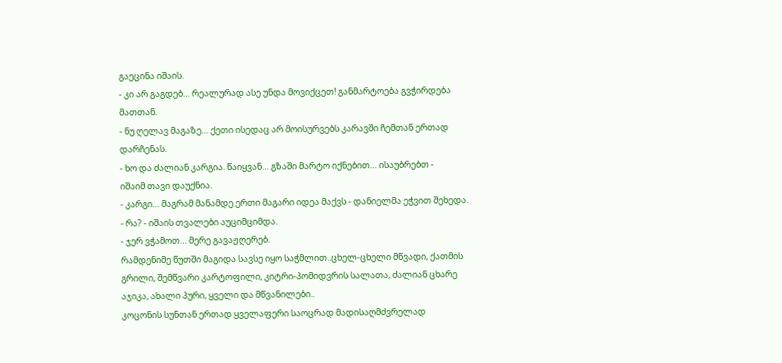გაეცინა იშაის.
- კი არ გაგდებ… რეალურად ასე უნდა მოვიქცეთ! განმარტოება გვჭირდება მათთან.
- ნუ ღელავ მაგაზე… ქეთი ისედაც არ მოისურვებს კარავში ჩემთან ერთად დარჩენას.
- ხო და ძალიან კარგია. წაიყვან… გზაში მარტო იქნებით… ისაუბრებთ -
იშაიმ თავი დაუქნია.
- კარგი… მაგრამ მანამდე ერთი მაგარი იდეა მაქვს - დანიელმა ეჭვით შეხედა.
- რა? - იშაის თვალები აუციმციმდა.
- ჯერ ვჭამოთ… მერე გავაჟღერებ.
რამდენიმე წუთში მაგიდა სავსე იყო საჭმლით..ცხელ-ცხელი მწვადი, ქათმის გრილი, შემწვარი კარტოფილი, კიტრი-პომიდვრის სალათა, ძალიან ცხარე აჯიკა, ახალი პური, ყველი და მწვანილები..
კოცონის სუნთან ერთად ყველაფერი საოცრად მადისაღმძვრელად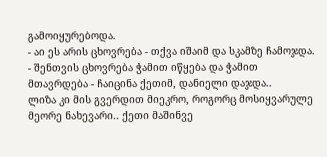გამოიყურებოდა.
- აი ეს არის ცხოვრება - თქვა იშაიმ და სკამზე ჩამოჯდა.
- შენთვის ცხოვრება ჭამით იწყება და ჭამით მთავრდება - ჩაიცინა ქეთიმ, დანიელი დაჯდა..
ლიზა კი მის გვერდით მიეკრო, როგორც მოსიყვარულე მეორე ნახევარი.. ქეთი მაშინვე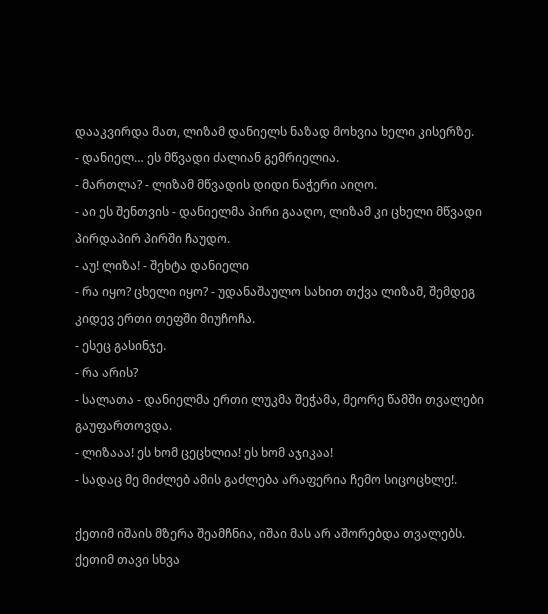დააკვირდა მათ, ლიზამ დანიელს ნაზად მოხვია ხელი კისერზე.
- დანიელ… ეს მწვადი ძალიან გემრიელია.
- მართლა? - ლიზამ მწვადის დიდი ნაჭერი აიღო.
- აი ეს შენთვის - დანიელმა პირი გააღო, ლიზამ კი ცხელი მწვადი პირდაპირ პირში ჩაუდო.
- აუ! ლიზა! - შეხტა დანიელი
- რა იყო? ცხელი იყო? - უდანაშაულო სახით თქვა ლიზამ, შემდეგ კიდევ ერთი თეფში მიუჩოჩა.
- ესეც გასინჯე.
- რა არის?
- სალათა - დანიელმა ერთი ლუკმა შეჭამა, მეორე წამში თვალები გაუფართოვდა.
- ლიზააა! ეს ხომ ცეცხლია! ეს ხომ აჯიკაა!
- სადაც მე მიძლებ ამის გაძლება არაფერია ჩემო სიცოცხლე!.

ქეთიმ იშაის მზერა შეამჩნია, იშაი მას არ აშორებდა თვალებს.
ქეთიმ თავი სხვა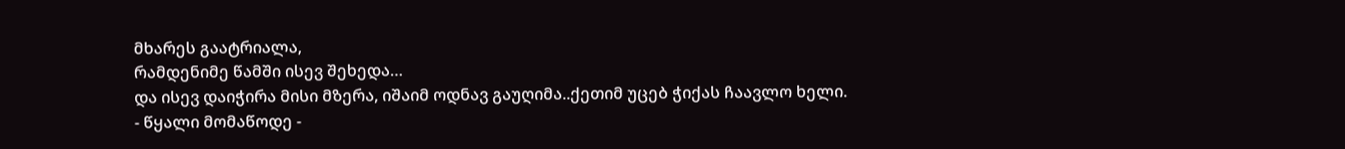მხარეს გაატრიალა,
რამდენიმე წამში ისევ შეხედა…
და ისევ დაიჭირა მისი მზერა, იშაიმ ოდნავ გაუღიმა..ქეთიმ უცებ ჭიქას ჩაავლო ხელი.
- წყალი მომაწოდე -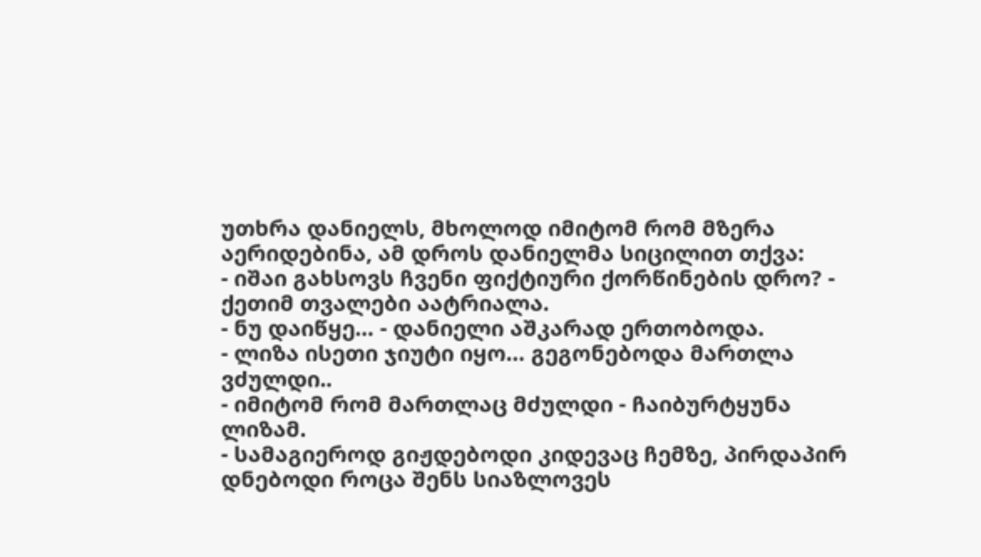უთხრა დანიელს, მხოლოდ იმიტომ რომ მზერა აერიდებინა, ამ დროს დანიელმა სიცილით თქვა:
- იშაი გახსოვს ჩვენი ფიქტიური ქორწინების დრო? - ქეთიმ თვალები აატრიალა.
- ნუ დაიწყე… - დანიელი აშკარად ერთობოდა.
- ლიზა ისეთი ჯიუტი იყო… გეგონებოდა მართლა ვძულდი..
- იმიტომ რომ მართლაც მძულდი - ჩაიბურტყუნა ლიზამ.
- სამაგიეროდ გიჟდებოდი კიდევაც ჩემზე, პირდაპირ დნებოდი როცა შენს სიაზლოვეს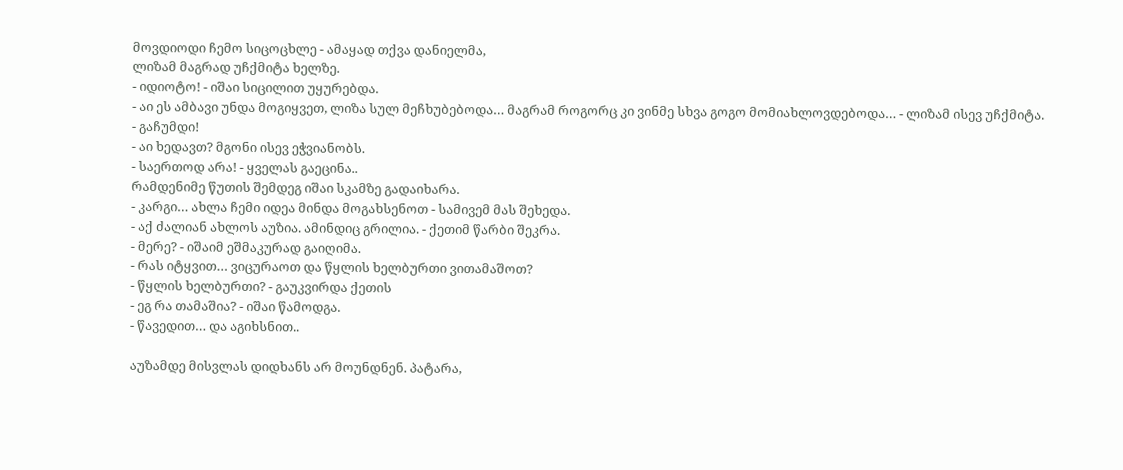მოვდიოდი ჩემო სიცოცხლე - ამაყად თქვა დანიელმა,
ლიზამ მაგრად უჩქმიტა ხელზე.
- იდიოტო! - იშაი სიცილით უყურებდა.
- აი ეს ამბავი უნდა მოგიყვეთ, ლიზა სულ მეჩხუბებოდა… მაგრამ როგორც კი ვინმე სხვა გოგო მომიახლოვდებოდა… - ლიზამ ისევ უჩქმიტა.
- გაჩუმდი!
- აი ხედავთ? მგონი ისევ ეჭვიანობს.
- საერთოდ არა! - ყველას გაეცინა..
რამდენიმე წუთის შემდეგ იშაი სკამზე გადაიხარა.
- კარგი… ახლა ჩემი იდეა მინდა მოგახსენოთ - სამივემ მას შეხედა.
- აქ ძალიან ახლოს აუზია. ამინდიც გრილია. - ქეთიმ წარბი შეკრა.
- მერე? - იშაიმ ეშმაკურად გაიღიმა.
- რას იტყვით… ვიცურაოთ და წყლის ხელბურთი ვითამაშოთ?
- წყლის ხელბურთი? - გაუკვირდა ქეთის
- ეგ რა თამაშია? - იშაი წამოდგა.
- წავედით… და აგიხსნით..

აუზამდე მისვლას დიდხანს არ მოუნდნენ. პატარა,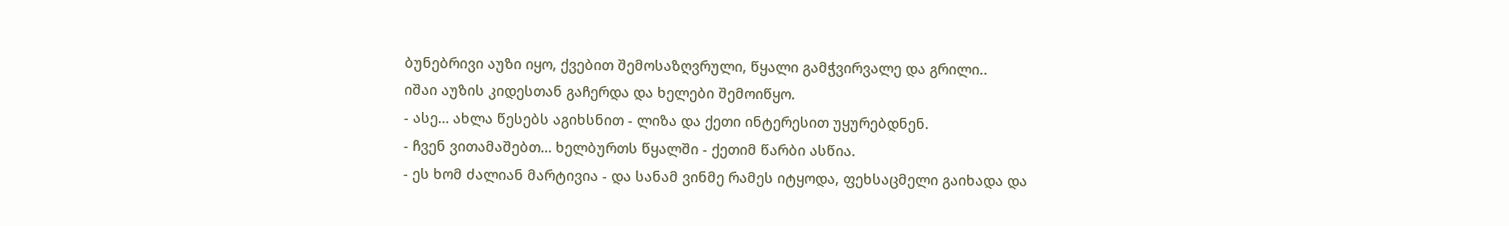ბუნებრივი აუზი იყო, ქვებით შემოსაზღვრული, წყალი გამჭვირვალე და გრილი..
იშაი აუზის კიდესთან გაჩერდა და ხელები შემოიწყო.
- ასე… ახლა წესებს აგიხსნით - ლიზა და ქეთი ინტერესით უყურებდნენ.
- ჩვენ ვითამაშებთ… ხელბურთს წყალში - ქეთიმ წარბი ასწია.
- ეს ხომ ძალიან მარტივია - და სანამ ვინმე რამეს იტყოდა, ფეხსაცმელი გაიხადა და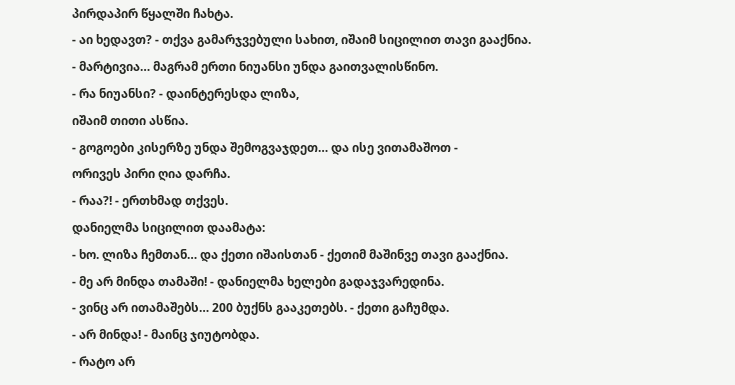პირდაპირ წყალში ჩახტა.
- აი ხედავთ? - თქვა გამარჯვებული სახით, იშაიმ სიცილით თავი გააქნია.
- მარტივია… მაგრამ ერთი ნიუანსი უნდა გაითვალისწინო.
- რა ნიუანსი? - დაინტერესდა ლიზა,
იშაიმ თითი ასწია.
- გოგოები კისერზე უნდა შემოგვაჯდეთ… და ისე ვითამაშოთ -
ორივეს პირი ღია დარჩა.
- რაა?! - ერთხმად თქვეს.
დანიელმა სიცილით დაამატა:
- ხო. ლიზა ჩემთან… და ქეთი იშაისთან - ქეთიმ მაშინვე თავი გააქნია.
- მე არ მინდა თამაში! - დანიელმა ხელები გადაჯვარედინა.
- ვინც არ ითამაშებს… 200 ბუქნს გააკეთებს. - ქეთი გაჩუმდა.
- არ მინდა! - მაინც ჯიუტობდა.
- რატო არ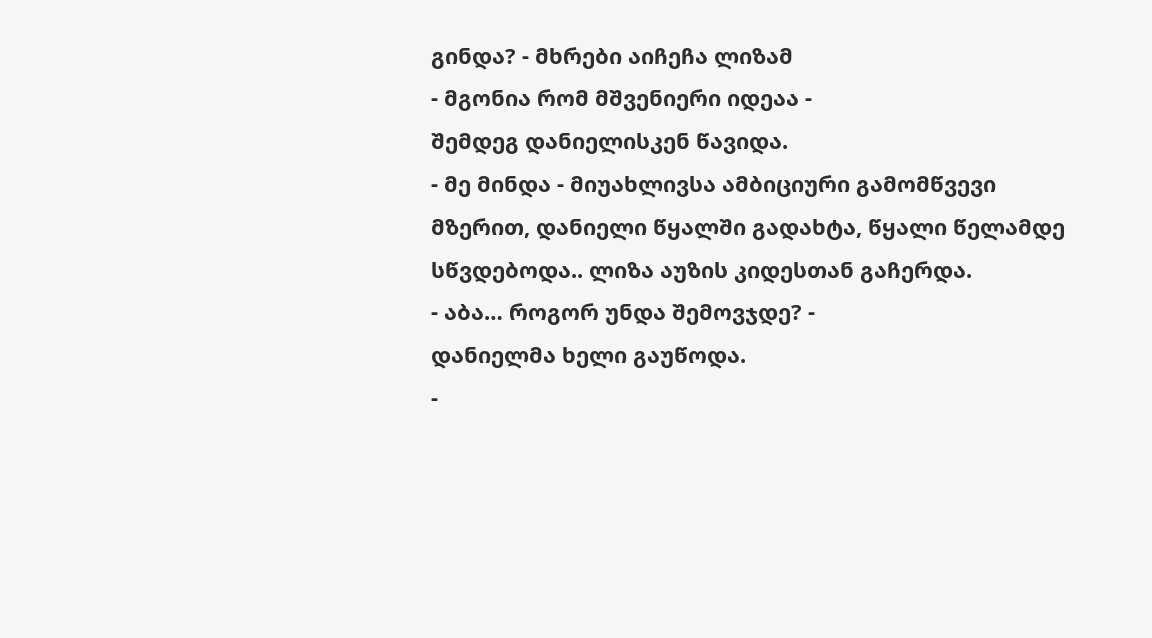გინდა? - მხრები აიჩეჩა ლიზამ
- მგონია რომ მშვენიერი იდეაა -
შემდეგ დანიელისკენ წავიდა.
- მე მინდა - მიუახლივსა ამბიციური გამომწვევი მზერით, დანიელი წყალში გადახტა, წყალი წელამდე სწვდებოდა.. ლიზა აუზის კიდესთან გაჩერდა.
- აბა… როგორ უნდა შემოვჯდე? -
დანიელმა ხელი გაუწოდა.
-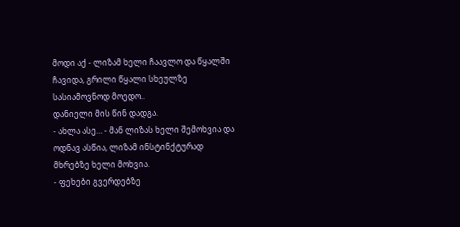მოდი აქ - ლიზამ ხელი ჩაავლო და წყალში ჩავიდა, გრილი წყალი სხეულზე სასიამოვნოდ მოედო..
დანიელი მის წინ დადგა.
- ახლა ასე… - მან ლიზას ხელი შემოხვია და ოდნავ ასწია, ლიზამ ინსტინქტურად მხრებზე ხელი მოხვია.
- ფეხები გვერდებზე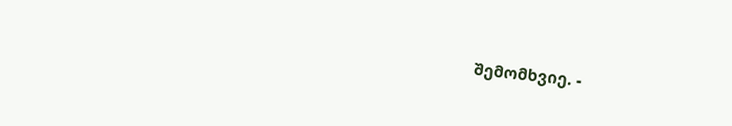შემომხვიე. -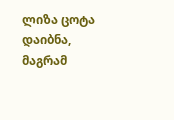ლიზა ცოტა დაიბნა, მაგრამ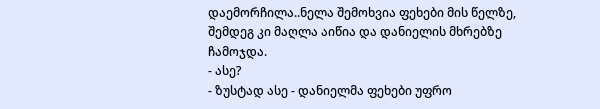დაემორჩილა..ნელა შემოხვია ფეხები მის წელზე, შემდეგ კი მაღლა აიწია და დანიელის მხრებზე ჩამოჯდა.
- ასე?
- ზუსტად ასე - დანიელმა ფეხები უფრო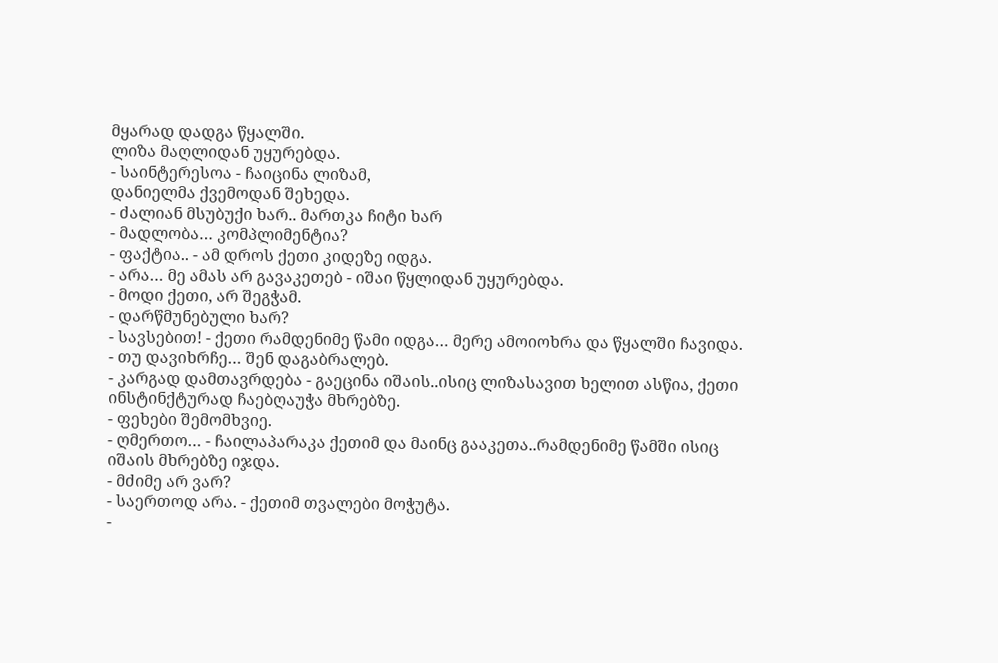მყარად დადგა წყალში.
ლიზა მაღლიდან უყურებდა.
- საინტერესოა - ჩაიცინა ლიზამ,
დანიელმა ქვემოდან შეხედა.
- ძალიან მსუბუქი ხარ.. მართკა ჩიტი ხარ
- მადლობა… კომპლიმენტია?
- ფაქტია.. - ამ დროს ქეთი კიდეზე იდგა.
- არა… მე ამას არ გავაკეთებ - იშაი წყლიდან უყურებდა.
- მოდი ქეთი, არ შეგჭამ.
- დარწმუნებული ხარ?
- სავსებით! - ქეთი რამდენიმე წამი იდგა… მერე ამოიოხრა და წყალში ჩავიდა.
- თუ დავიხრჩე… შენ დაგაბრალებ.
- კარგად დამთავრდება - გაეცინა იშაის..ისიც ლიზასავით ხელით ასწია, ქეთი ინსტინქტურად ჩაებღაუჭა მხრებზე.
- ფეხები შემომხვიე.
- ღმერთო… - ჩაილაპარაკა ქეთიმ და მაინც გააკეთა..რამდენიმე წამში ისიც იშაის მხრებზე იჯდა.
- მძიმე არ ვარ?
- საერთოდ არა. - ქეთიმ თვალები მოჭუტა.
-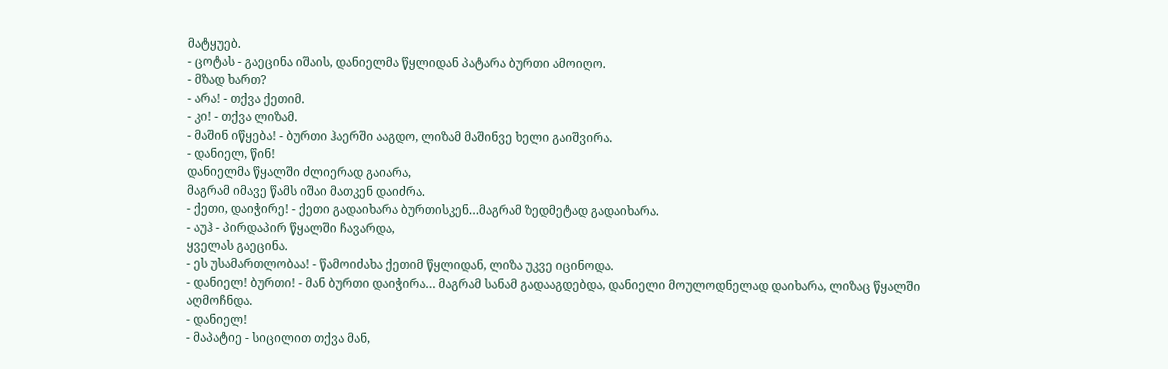მატყუებ.
- ცოტას - გაეცინა იშაის, დანიელმა წყლიდან პატარა ბურთი ამოიღო.
- მზად ხართ?
- არა! - თქვა ქეთიმ.
- კი! - თქვა ლიზამ.
- მაშინ იწყება! - ბურთი ჰაერში ააგდო, ლიზამ მაშინვე ხელი გაიშვირა.
- დანიელ, წინ!
დანიელმა წყალში ძლიერად გაიარა,
მაგრამ იმავე წამს იშაი მათკენ დაიძრა.
- ქეთი, დაიჭირე! - ქეთი გადაიხარა ბურთისკენ…მაგრამ ზედმეტად გადაიხარა.
- აუჰ - პირდაპირ წყალში ჩავარდა,
ყველას გაეცინა.
- ეს უსამართლობაა! - წამოიძახა ქეთიმ წყლიდან, ლიზა უკვე იცინოდა.
- დანიელ! ბურთი! - მან ბურთი დაიჭირა… მაგრამ სანამ გადააგდებდა, დანიელი მოულოდნელად დაიხარა, ლიზაც წყალში აღმოჩნდა.
- დანიელ!
- მაპატიე - სიცილით თქვა მან,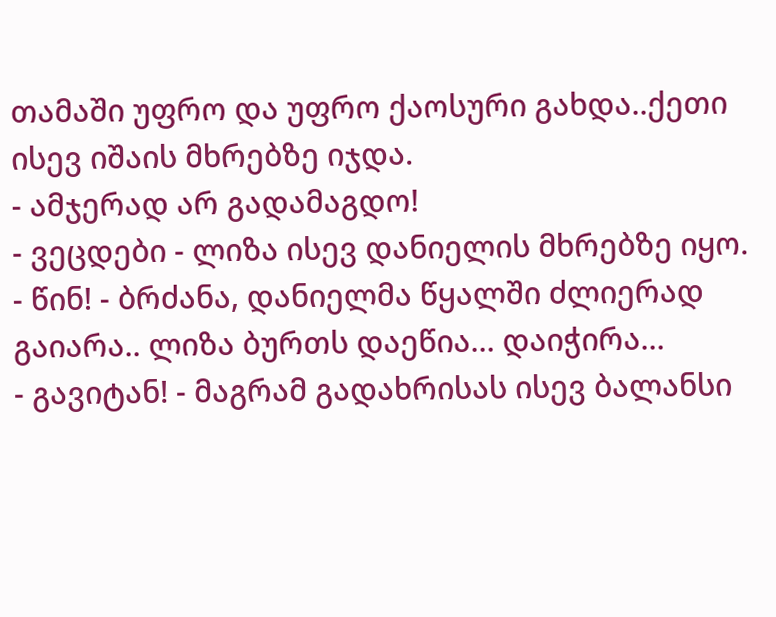თამაში უფრო და უფრო ქაოსური გახდა..ქეთი ისევ იშაის მხრებზე იჯდა.
- ამჯერად არ გადამაგდო!
- ვეცდები - ლიზა ისევ დანიელის მხრებზე იყო.
- წინ! - ბრძანა, დანიელმა წყალში ძლიერად გაიარა.. ლიზა ბურთს დაეწია… დაიჭირა…
- გავიტან! - მაგრამ გადახრისას ისევ ბალანსი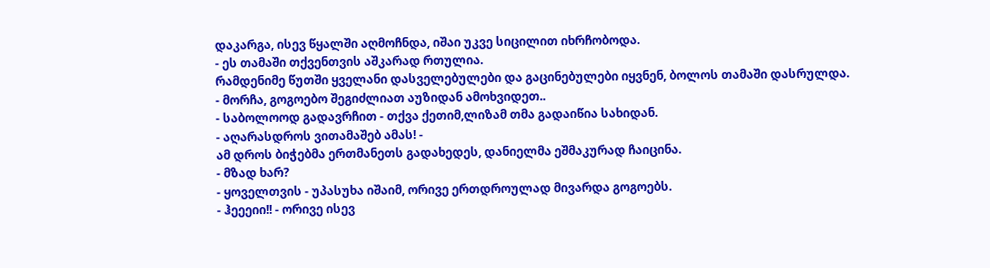დაკარგა, ისევ წყალში აღმოჩნდა, იშაი უკვე სიცილით იხრჩობოდა.
- ეს თამაში თქვენთვის აშკარად რთულია.
რამდენიმე წუთში ყველანი დასველებულები და გაცინებულები იყვნენ, ბოლოს თამაში დასრულდა.
- მორჩა, გოგოებო შეგიძლიათ აუზიდან ამოხვიდეთ..
- საბოლოოდ გადავრჩით - თქვა ქეთიმ,ლიზამ თმა გადაიწია სახიდან.
- აღარასდროს ვითამაშებ ამას! -
ამ დროს ბიჭებმა ერთმანეთს გადახედეს, დანიელმა ეშმაკურად ჩაიცინა.
- მზად ხარ?
- ყოველთვის - უპასუხა იშაიმ, ორივე ერთდროულად მივარდა გოგოებს.
- ჰეეეიი!! - ორივე ისევ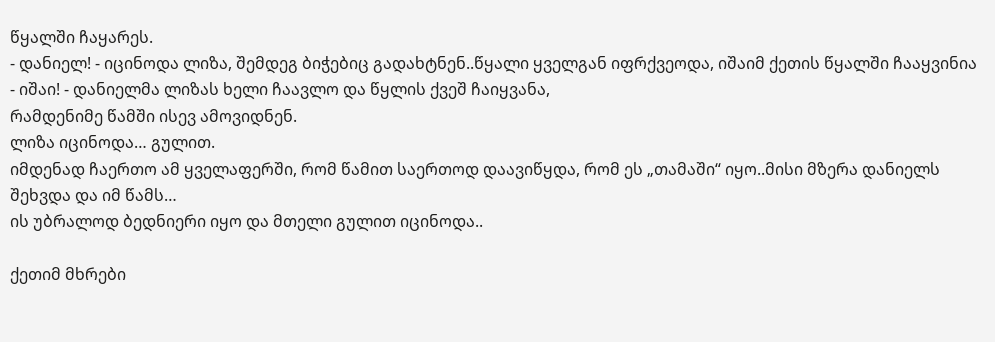წყალში ჩაყარეს.
- დანიელ! - იცინოდა ლიზა, შემდეგ ბიჭებიც გადახტნენ..წყალი ყველგან იფრქვეოდა, იშაიმ ქეთის წყალში ჩააყვინია
- იშაი! - დანიელმა ლიზას ხელი ჩაავლო და წყლის ქვეშ ჩაიყვანა,
რამდენიმე წამში ისევ ამოვიდნენ.
ლიზა იცინოდა… გულით.
იმდენად ჩაერთო ამ ყველაფერში, რომ წამით საერთოდ დაავიწყდა, რომ ეს „თამაში“ იყო..მისი მზერა დანიელს შეხვდა და იმ წამს…
ის უბრალოდ ბედნიერი იყო და მთელი გულით იცინოდა..

ქეთიმ მხრები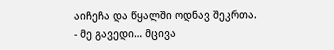აიჩეჩა და წყალში ოდნავ შეკრთა.
- მე გავედი… მცივა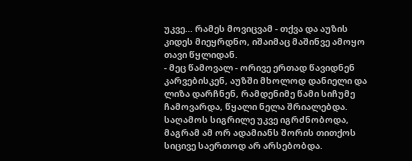უკვე… რამეს მოვიცვამ - თქვა და აუზის კიდეს მიეყრდნო, იშაიმაც მაშინვე ამოყო თავი წყლიდან.
- მეც წამოვალ - ორივე ერთად წავიდნენ კარვებისკენ, აუზში მხოლოდ დანიელი და ლიზა დარჩნენ, რამდენიმე წამი სიჩუმე ჩამოვარდა, წყალი ნელა შრიალებდა. საღამოს სიგრილე უკვე იგრძნობოდა, მაგრამ ამ ორ ადამიანს შორის თითქოს სიცივე საერთოდ არ არსებობდა.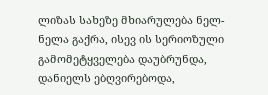ლიზას სახეზე მხიარულება ნელ-ნელა გაქრა, ისევ ის სერიოზული გამომეტყველება დაუბრუნდა,
დანიელს ებღვირებოდა,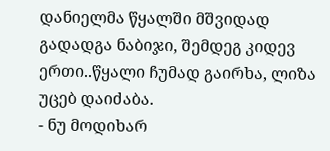დანიელმა წყალში მშვიდად გადადგა ნაბიჯი, შემდეგ კიდევ ერთი..წყალი ჩუმად გაირხა, ლიზა უცებ დაიძაბა.
- ნუ მოდიხარ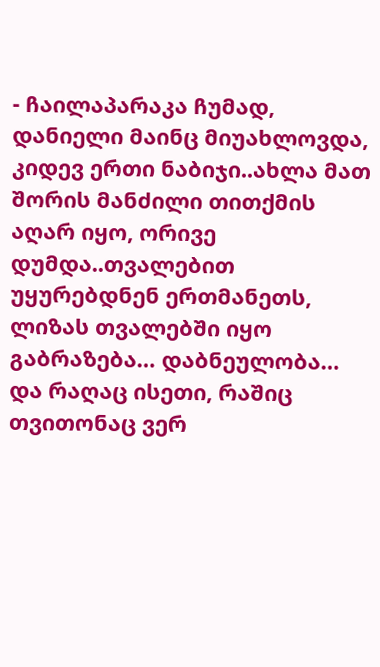- ჩაილაპარაკა ჩუმად,
დანიელი მაინც მიუახლოვდა,
კიდევ ერთი ნაბიჯი..ახლა მათ შორის მანძილი თითქმის აღარ იყო, ორივე დუმდა..თვალებით უყურებდნენ ერთმანეთს, ლიზას თვალებში იყო გაბრაზება… დაბნეულობა… და რაღაც ისეთი, რაშიც თვითონაც ვერ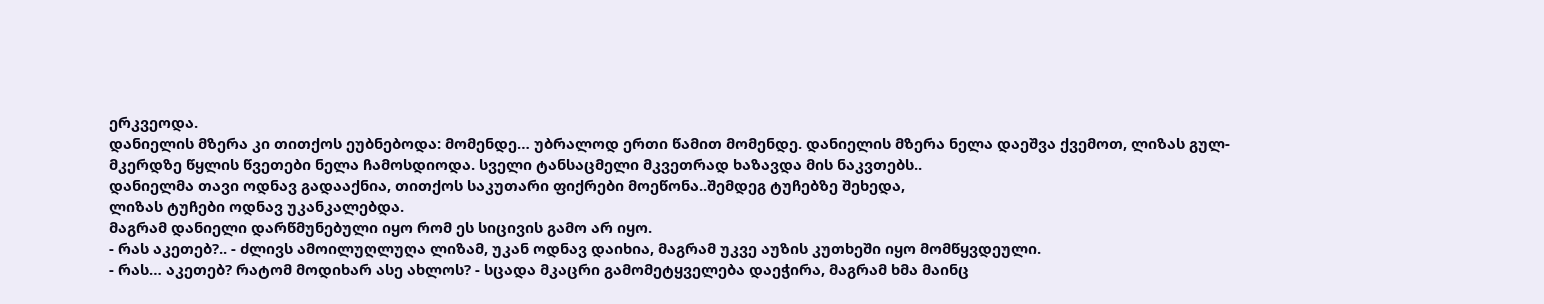ერკვეოდა.
დანიელის მზერა კი თითქოს ეუბნებოდა: მომენდე… უბრალოდ ერთი წამით მომენდე. დანიელის მზერა ნელა დაეშვა ქვემოთ, ლიზას გულ-მკერდზე წყლის წვეთები ნელა ჩამოსდიოდა. სველი ტანსაცმელი მკვეთრად ხაზავდა მის ნაკვთებს..
დანიელმა თავი ოდნავ გადააქნია, თითქოს საკუთარი ფიქრები მოეწონა..შემდეგ ტუჩებზე შეხედა,
ლიზას ტუჩები ოდნავ უკანკალებდა.
მაგრამ დანიელი დარწმუნებული იყო რომ ეს სიცივის გამო არ იყო.
- რას აკეთებ?.. - ძლივს ამოილუღლუღა ლიზამ, უკან ოდნავ დაიხია, მაგრამ უკვე აუზის კუთხეში იყო მომწყვდეული.
- რას… აკეთებ? რატომ მოდიხარ ასე ახლოს? - სცადა მკაცრი გამომეტყველება დაეჭირა, მაგრამ ხმა მაინც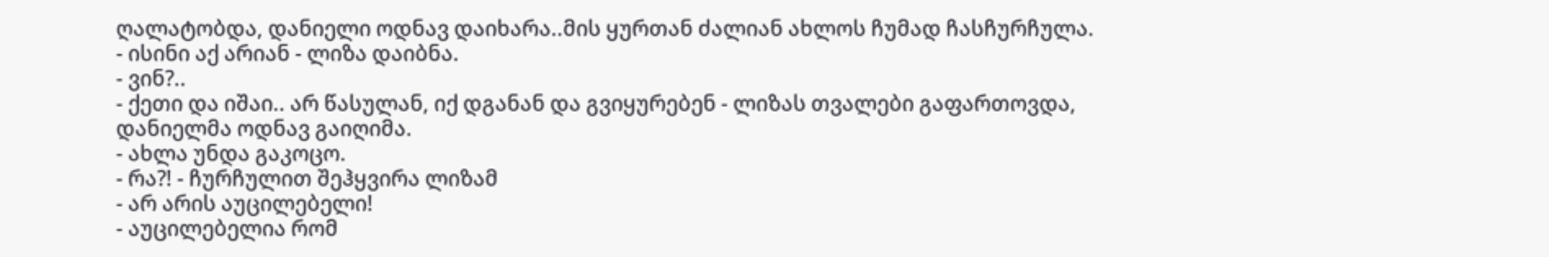ღალატობდა, დანიელი ოდნავ დაიხარა..მის ყურთან ძალიან ახლოს ჩუმად ჩასჩურჩულა.
- ისინი აქ არიან - ლიზა დაიბნა.
- ვინ?..
- ქეთი და იშაი.. არ წასულან, იქ დგანან და გვიყურებენ - ლიზას თვალები გაფართოვდა, დანიელმა ოდნავ გაიღიმა.
- ახლა უნდა გაკოცო.
- რა?! - ჩურჩულით შეჰყვირა ლიზამ
- არ არის აუცილებელი!
- აუცილებელია რომ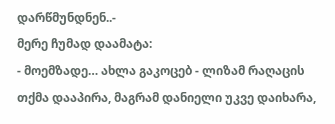დარწმუნდნენ..-
მერე ჩუმად დაამატა:
- მოემზადე… ახლა გაკოცებ - ლიზამ რაღაცის თქმა დააპირა, მაგრამ დანიელი უკვე დაიხარა,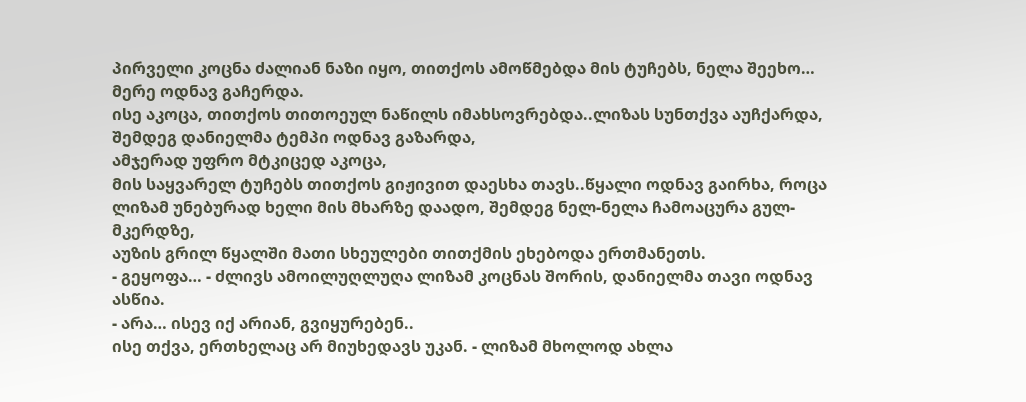პირველი კოცნა ძალიან ნაზი იყო, თითქოს ამოწმებდა მის ტუჩებს, ნელა შეეხო… მერე ოდნავ გაჩერდა.
ისე აკოცა, თითქოს თითოეულ ნაწილს იმახსოვრებდა..ლიზას სუნთქვა აუჩქარდა, შემდეგ დანიელმა ტემპი ოდნავ გაზარდა,
ამჯერად უფრო მტკიცედ აკოცა,
მის საყვარელ ტუჩებს თითქოს გიჟივით დაესხა თავს..წყალი ოდნავ გაირხა, როცა ლიზამ უნებურად ხელი მის მხარზე დაადო, შემდეგ ნელ-ნელა ჩამოაცურა გულ-მკერდზე,
აუზის გრილ წყალში მათი სხეულები თითქმის ეხებოდა ერთმანეთს.
- გეყოფა… - ძლივს ამოილუღლუღა ლიზამ კოცნას შორის, დანიელმა თავი ოდნავ ასწია.
- არა… ისევ იქ არიან, გვიყურებენ..
ისე თქვა, ერთხელაც არ მიუხედავს უკან. - ლიზამ მხოლოდ ახლა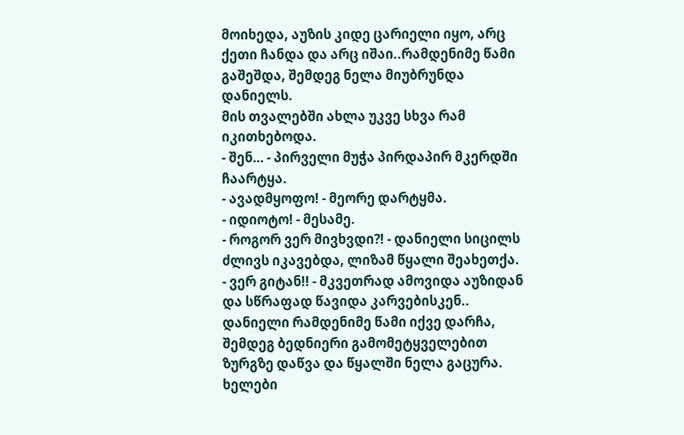მოიხედა, აუზის კიდე ცარიელი იყო, არც ქეთი ჩანდა და არც იშაი..რამდენიმე წამი გაშეშდა, შემდეგ ნელა მიუბრუნდა დანიელს.
მის თვალებში ახლა უკვე სხვა რამ იკითხებოდა.
- შენ… - პირველი მუჭა პირდაპირ მკერდში ჩაარტყა.
- ავადმყოფო! - მეორე დარტყმა.
- იდიოტო! - მესამე.
- როგორ ვერ მივხვდი?! - დანიელი სიცილს ძლივს იკავებდა, ლიზამ წყალი შეახეთქა.
- ვერ გიტან!! - მკვეთრად ამოვიდა აუზიდან და სწრაფად წავიდა კარვებისკენ.. დანიელი რამდენიმე წამი იქვე დარჩა, შემდეგ ბედნიერი გამომეტყველებით ზურგზე დაწვა და წყალში ნელა გაცურა. ხელები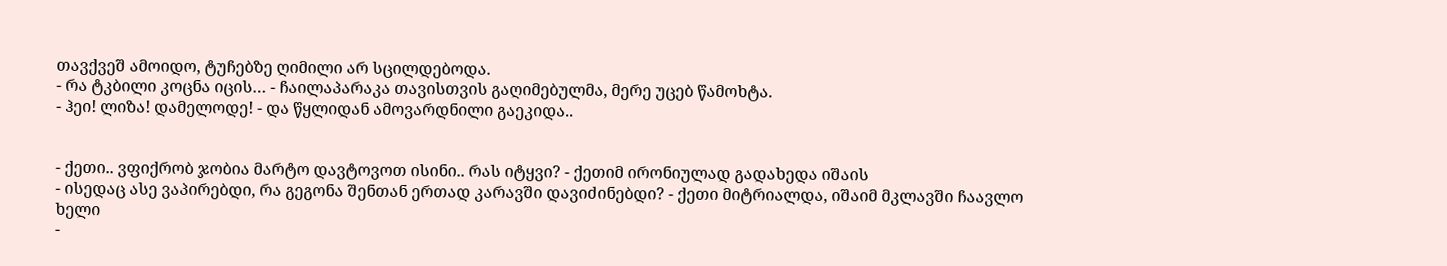თავქვეშ ამოიდო, ტუჩებზე ღიმილი არ სცილდებოდა.
- რა ტკბილი კოცნა იცის… - ჩაილაპარაკა თავისთვის გაღიმებულმა, მერე უცებ წამოხტა.
- ჰეი! ლიზა! დამელოდე! - და წყლიდან ამოვარდნილი გაეკიდა..


- ქეთი.. ვფიქრობ ჯობია მარტო დავტოვოთ ისინი.. რას იტყვი? - ქეთიმ ირონიულად გადახედა იშაის
- ისედაც ასე ვაპირებდი, რა გეგონა შენთან ერთად კარავში დავიძინებდი? - ქეთი მიტრიალდა, იშაიმ მკლავში ჩაავლო ხელი
-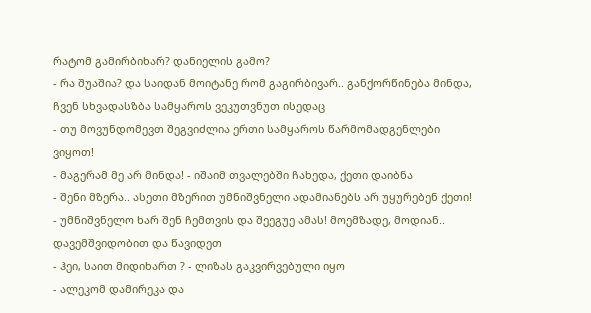რატომ გამირბიხარ? დანიელის გამო?
- რა შუაშია? და საიდან მოიტანე რომ გაგირბივარ.. განქორწინება მინდა, ჩვენ სხვადასზბა სამყაროს ვეკუთვნუთ ისედაც
- თუ მოვუნდომევთ შეგვიძლია ერთი სამყაროს წარმომადგენლები ვიყოთ!
- მაგერამ მე არ მინდა! - იშაიმ თვალებში ჩახედა, ქეთი დაიბნა
- შენი მზერა.. ასეთი მზერით უმნიშვნელი ადამიანებს არ უყურებენ ქეთი!
- უმნიშვნელო ხარ შენ ჩემთვის და შეეგუე ამას! მოემზადე, მოდიან.. დავემშვიდობით და წავიდეთ
- ჰეი, საით მიდიხართ ? - ლიზას გაკვირვებული იყო
- ალეკომ დამირეკა და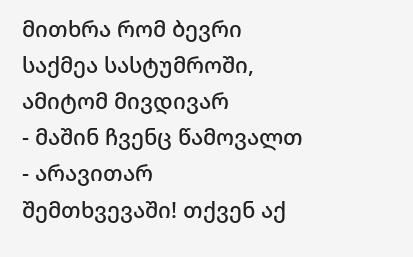მითხრა რომ ბევრი საქმეა სასტუმროში, ამიტომ მივდივარ
- მაშინ ჩვენც წამოვალთ
- არავითარ შემთხვევაში! თქვენ აქ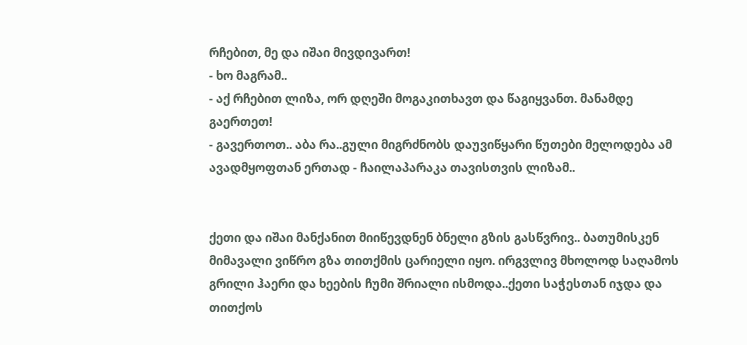რჩებით, მე და იშაი მივდივართ!
- ხო მაგრამ..
- აქ რჩებით ლიზა, ორ დღეში მოგაკითხავთ და წაგიყვანთ. მანამდე გაერთეთ!
- გავერთოთ.. აბა რა..გული მიგრძნობს დაუვიწყარი წუთები მელოდება ამ ავადმყოფთან ერთად - ჩაილაპარაკა თავისთვის ლიზამ..


ქეთი და იშაი მანქანით მიიწევდნენ ბნელი გზის გასწვრივ.. ბათუმისკენ მიმავალი ვიწრო გზა თითქმის ცარიელი იყო. ირგვლივ მხოლოდ საღამოს გრილი ჰაერი და ხეების ჩუმი შრიალი ისმოდა..ქეთი საჭესთან იჯდა და თითქოს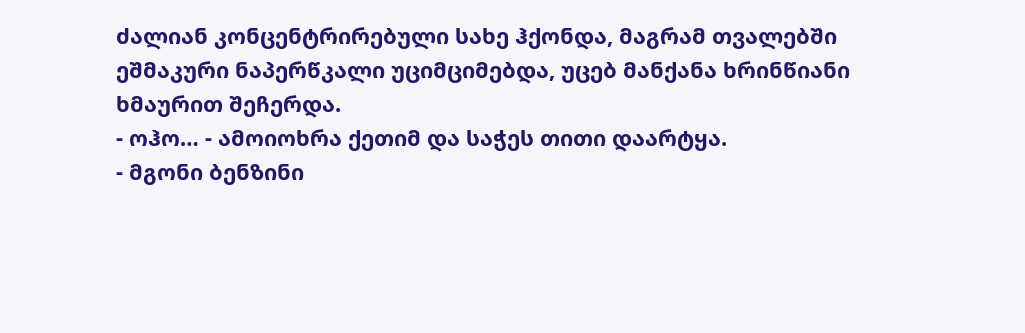ძალიან კონცენტრირებული სახე ჰქონდა, მაგრამ თვალებში ეშმაკური ნაპერწკალი უციმციმებდა, უცებ მანქანა ხრინწიანი ხმაურით შეჩერდა.
- ოჰო… - ამოიოხრა ქეთიმ და საჭეს თითი დაარტყა.
- მგონი ბენზინი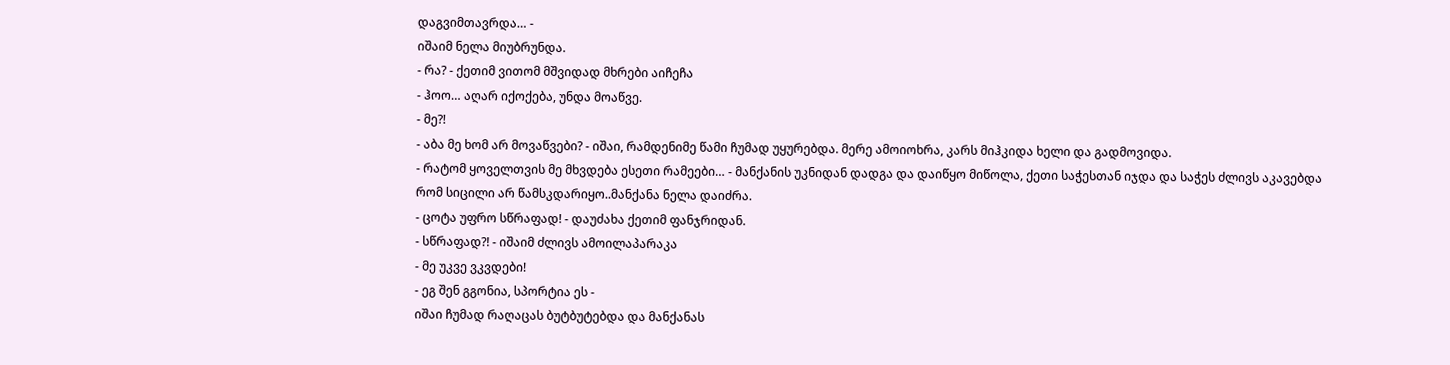დაგვიმთავრდა… -
იშაიმ ნელა მიუბრუნდა.
- რა? - ქეთიმ ვითომ მშვიდად მხრები აიჩეჩა
- ჰოო… აღარ იქოქება, უნდა მოაწვე.
- მე?!
- აბა მე ხომ არ მოვაწვები? - იშაი, რამდენიმე წამი ჩუმად უყურებდა. მერე ამოიოხრა, კარს მიჰკიდა ხელი და გადმოვიდა.
- რატომ ყოველთვის მე მხვდება ესეთი რამეები… - მანქანის უკნიდან დადგა და დაიწყო მიწოლა, ქეთი საჭესთან იჯდა და საჭეს ძლივს აკავებდა რომ სიცილი არ წამსკდარიყო..მანქანა ნელა დაიძრა.
- ცოტა უფრო სწრაფად! - დაუძახა ქეთიმ ფანჯრიდან.
- სწრაფად?! - იშაიმ ძლივს ამოილაპარაკა
- მე უკვე ვკვდები!
- ეგ შენ გგონია, სპორტია ეს -
იშაი ჩუმად რაღაცას ბუტბუტებდა და მანქანას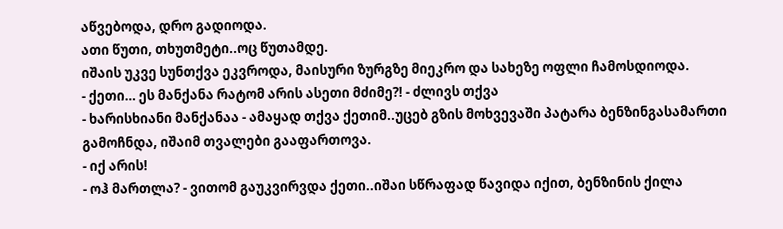აწვებოდა, დრო გადიოდა.
ათი წუთი, თხუთმეტი..ოც წუთამდე.
იშაის უკვე სუნთქვა ეკვროდა, მაისური ზურგზე მიეკრო და სახეზე ოფლი ჩამოსდიოდა.
- ქეთი… ეს მანქანა რატომ არის ასეთი მძიმე?! - ძლივს თქვა
- ხარისხიანი მანქანაა - ამაყად თქვა ქეთიმ..უცებ გზის მოხვევაში პატარა ბენზინგასამართი გამოჩნდა, იშაიმ თვალები გააფართოვა.
- იქ არის!
- ოჰ მართლა? - ვითომ გაუკვირვდა ქეთი..იშაი სწრაფად წავიდა იქით, ბენზინის ქილა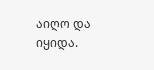აიღო და იყიდა.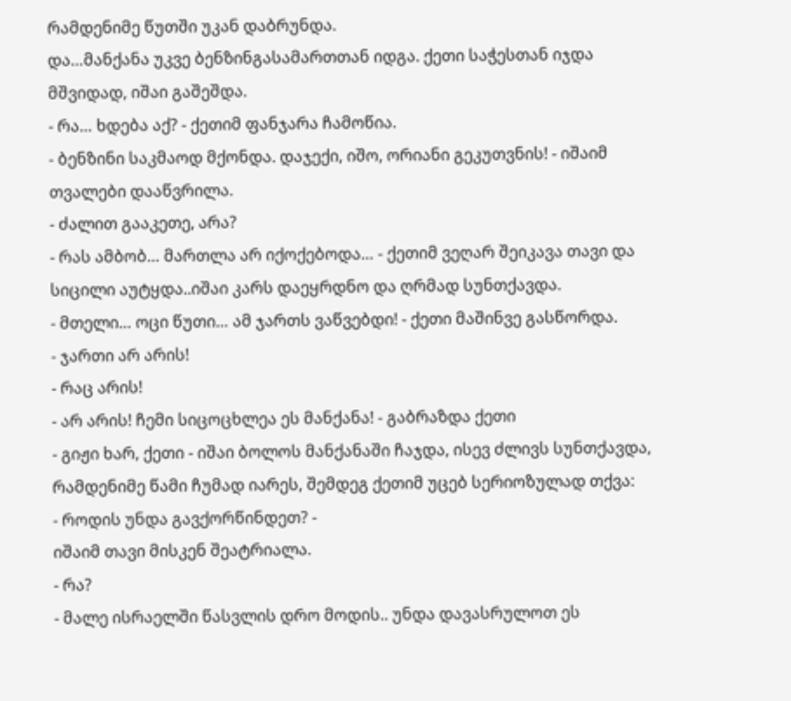რამდენიმე წუთში უკან დაბრუნდა.
და…მანქანა უკვე ბენზინგასამართთან იდგა. ქეთი საჭესთან იჯდა მშვიდად, იშაი გაშეშდა.
- რა… ხდება აქ? - ქეთიმ ფანჯარა ჩამოწია.
- ბენზინი საკმაოდ მქონდა. დაჯექი, იშო, ორიანი გეკუთვნის! - იშაიმ თვალები დააწვრილა.
- ძალით გააკეთე, არა?
- რას ამბობ… მართლა არ იქოქებოდა… - ქეთიმ ვეღარ შეიკავა თავი და სიცილი აუტყდა..იშაი კარს დაეყრდნო და ღრმად სუნთქავდა.
- მთელი… ოცი წუთი… ამ ჯართს ვაწვებდი! - ქეთი მაშინვე გასწორდა.
- ჯართი არ არის!
- რაც არის!
- არ არის! ჩემი სიცოცხლეა ეს მანქანა! - გაბრაზდა ქეთი
- გიჟი ხარ, ქეთი - იშაი ბოლოს მანქანაში ჩაჯდა, ისევ ძლივს სუნთქავდა, რამდენიმე წამი ჩუმად იარეს, შემდეგ ქეთიმ უცებ სერიოზულად თქვა:
- როდის უნდა გავქორწინდეთ? -
იშაიმ თავი მისკენ შეატრიალა.
- რა?
- მალე ისრაელში წასვლის დრო მოდის.. უნდა დავასრულოთ ეს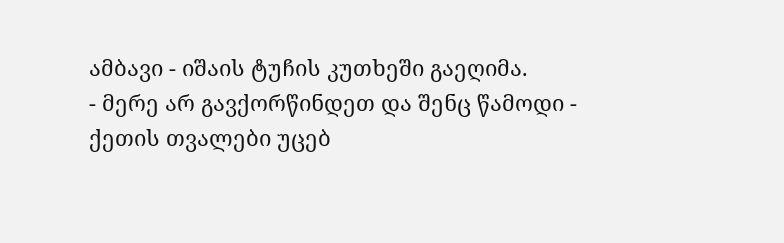ამბავი - იშაის ტუჩის კუთხეში გაეღიმა.
- მერე არ გავქორწინდეთ და შენც წამოდი - ქეთის თვალები უცებ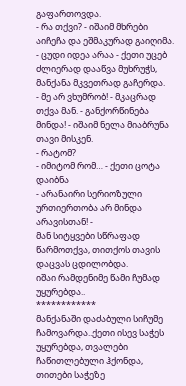გაფართოვდა.
- რა თქვი? - იშაიმ მხრები აიჩეჩა და ეშმაკურად გაიღიმა.
- ცუდი იდეა არაა - ქეთი უცებ ძლიერად დააწვა მუხრუჭს, მანქანა მკვეთრად გაჩერდა.
- მე არ ვხუმრობ! - მკაცრად თქვა მან. - განქორწინება მინდა! - იშაიმ ნელა მიაბრუნა თავი მისკენ.
- რატომ?
- იმიტომ რომ… - ქეთი ცოტა დაიბნა
- არანაირი სერიოზული ურთიერთობა არ მინდა არავისთან! -
მან სიტყვები სწრაფად წარმოთქვა, თითქოს თავის დაცვას ცდილობდა.
იშაი რამდენიმე წამი ჩუმად უყურებდა..
************
მანქანაში დაძაბული სიჩუმე ჩამოვარდა..ქეთი ისევ საჭეს უყურებდა, თვალები ჩაწითლებული ჰქონდა, თითები საჭეზე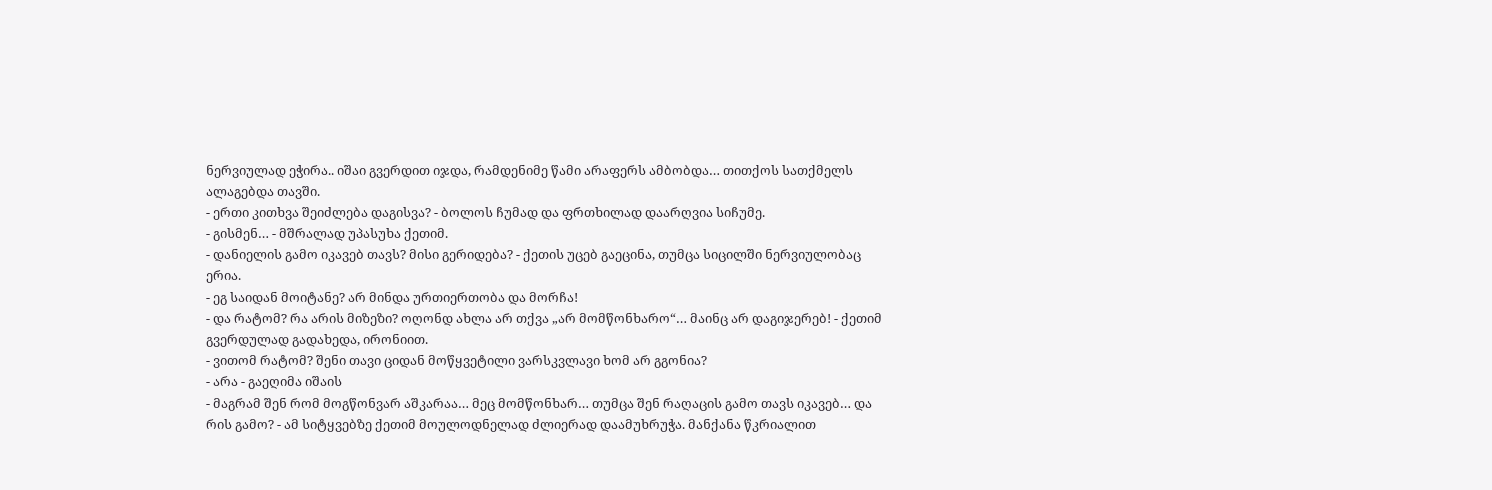ნერვიულად ეჭირა.. იშაი გვერდით იჯდა, რამდენიმე წამი არაფერს ამბობდა… თითქოს სათქმელს ალაგებდა თავში.
- ერთი კითხვა შეიძლება დაგისვა? - ბოლოს ჩუმად და ფრთხილად დაარღვია სიჩუმე.
- გისმენ… - მშრალად უპასუხა ქეთიმ.
- დანიელის გამო იკავებ თავს? მისი გერიდება? - ქეთის უცებ გაეცინა, თუმცა სიცილში ნერვიულობაც ერია.
- ეგ საიდან მოიტანე? არ მინდა ურთიერთობა და მორჩა!
- და რატომ? რა არის მიზეზი? ოღონდ ახლა არ თქვა „არ მომწონხარო“… მაინც არ დაგიჯერებ! - ქეთიმ გვერდულად გადახედა, ირონიით.
- ვითომ რატომ? შენი თავი ციდან მოწყვეტილი ვარსკვლავი ხომ არ გგონია?
- არა - გაეღიმა იშაის
- მაგრამ შენ რომ მოგწონვარ აშკარაა… მეც მომწონხარ… თუმცა შენ რაღაცის გამო თავს იკავებ… და რის გამო? - ამ სიტყვებზე ქეთიმ მოულოდნელად ძლიერად დაამუხრუჭა. მანქანა წკრიალით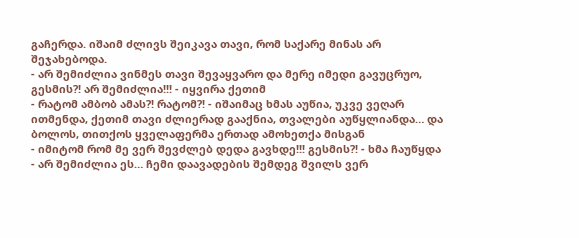გაჩერდა. იშაიმ ძლივს შეიკავა თავი, რომ საქარე მინას არ შეჯახებოდა.
- არ შემიძლია ვინმეს თავი შევაყვარო და მერე იმედი გავუცრუო, გესმის?! არ შემიძლია!!! - იყვირა ქეთიმ
- რატომ ამბობ ამას?! რატომ?! - იშაიმაც ხმას აუწია, უკვე ვეღარ ითმენდა, ქეთიმ თავი ძლიერად გააქნია, თვალები აუწყლიანდა… და ბოლოს, თითქოს ყველაფერმა ერთად ამოხეთქა მისგან
- იმიტომ რომ მე ვერ შევძლებ დედა გავხდე!!! გესმის?! - ხმა ჩაუწყდა
- არ შემიძლია ეს… ჩემი დაავადების შემდეგ შვილს ვერ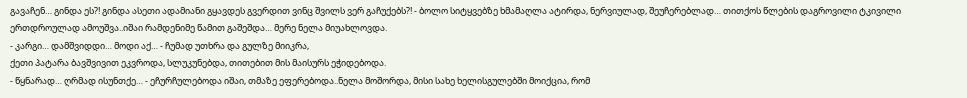გავაჩენ… გინდა ეს?! გინდა ასეთი ადამიანი გყავდეს გვერდით ვინც შვილს ვერ გაჩუქებს?! - ბოლო სიტყვებზე ხმამაღლა ატირდა, ნერვიულად, შეუჩერებლად… თითქოს წლების დაგროვილი ტკივილი ერთდროულად ამოუშვა..იშაი რამდენიმე წამით გაშეშდა… მერე ნელა მიუახლოვდა.
- კარგი… დამშვიდდი… მოდი აქ… - ჩუმად უთხრა და გულზე მიიკრა,
ქეთი პატარა ბავშვივით ეკვროდა, სლუკუნებდა, თითებით მის მაისურს ეჭიდებოდა.
- წყნარად… ღრმად ისუნთქე… - ეჩურჩულებოდა იშაი, თმაზე ეფერებოდა..ნელა მოშორდა, მისი სახე ხელისგულებში მოიქცია, რომ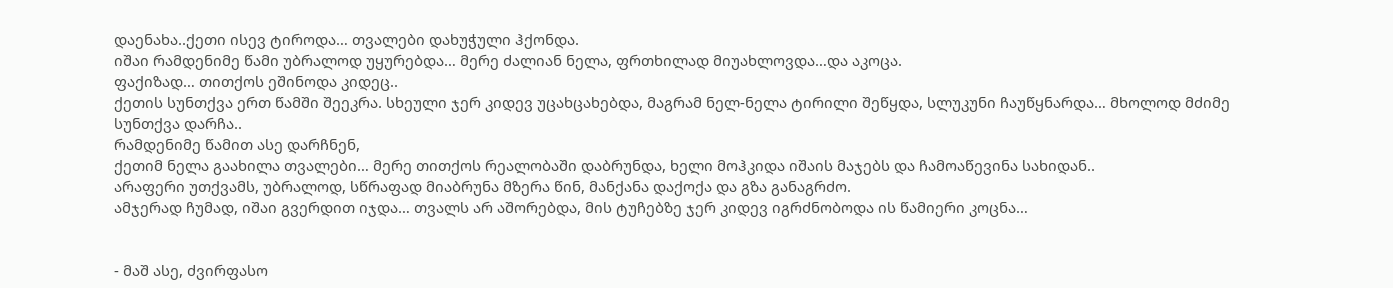დაენახა..ქეთი ისევ ტიროდა… თვალები დახუჭული ჰქონდა.
იშაი რამდენიმე წამი უბრალოდ უყურებდა… მერე ძალიან ნელა, ფრთხილად მიუახლოვდა…და აკოცა.
ფაქიზად… თითქოს ეშინოდა კიდეც..
ქეთის სუნთქვა ერთ წამში შეეკრა. სხეული ჯერ კიდევ უცახცახებდა, მაგრამ ნელ-ნელა ტირილი შეწყდა, სლუკუნი ჩაუწყნარდა… მხოლოდ მძიმე სუნთქვა დარჩა..
რამდენიმე წამით ასე დარჩნენ,
ქეთიმ ნელა გაახილა თვალები… მერე თითქოს რეალობაში დაბრუნდა, ხელი მოჰკიდა იშაის მაჯებს და ჩამოაწევინა სახიდან..
არაფერი უთქვამს, უბრალოდ, სწრაფად მიაბრუნა მზერა წინ, მანქანა დაქოქა და გზა განაგრძო.
ამჯერად ჩუმად, იშაი გვერდით იჯდა… თვალს არ აშორებდა, მის ტუჩებზე ჯერ კიდევ იგრძნობოდა ის წამიერი კოცნა…


- მაშ ასე, ძვირფასო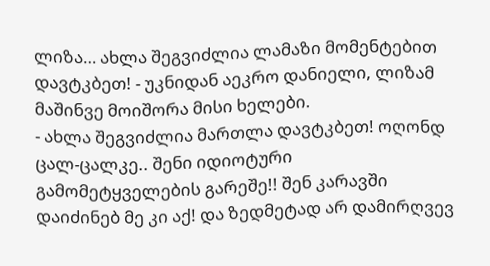ლიზა… ახლა შეგვიძლია ლამაზი მომენტებით დავტკბეთ! - უკნიდან აეკრო დანიელი, ლიზამ მაშინვე მოიშორა მისი ხელები.
- ახლა შეგვიძლია მართლა დავტკბეთ! ოღონდ ცალ-ცალკე.. შენი იდიოტური გამომეტყველების გარეშე!! შენ კარავში დაიძინებ მე კი აქ! და ზედმეტად არ დამირღვევ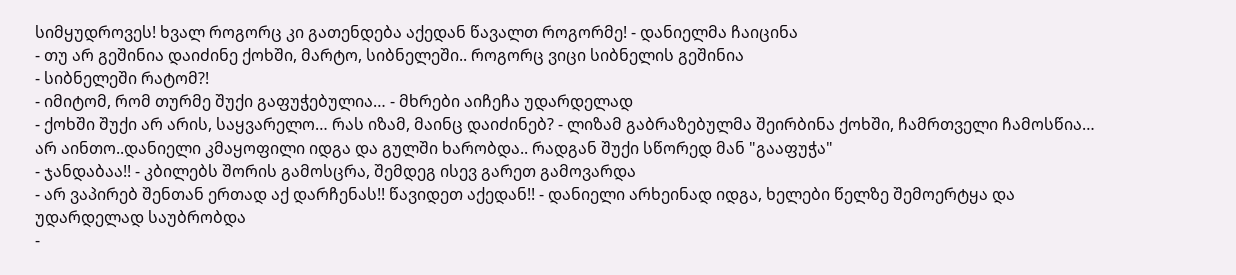სიმყუდროვეს! ხვალ როგორც კი გათენდება აქედან წავალთ როგორმე! - დანიელმა ჩაიცინა
- თუ არ გეშინია დაიძინე ქოხში, მარტო, სიბნელეში.. როგორც ვიცი სიბნელის გეშინია
- სიბნელეში რატომ?!
- იმიტომ, რომ თურმე შუქი გაფუჭებულია… - მხრები აიჩეჩა უდარდელად
- ქოხში შუქი არ არის, საყვარელო… რას იზამ, მაინც დაიძინებ? - ლიზამ გაბრაზებულმა შეირბინა ქოხში, ჩამრთველი ჩამოსწია…
არ აინთო..დანიელი კმაყოფილი იდგა და გულში ხარობდა.. რადგან შუქი სწორედ მან "გააფუჭა"
- ჯანდაბაა!! - კბილებს შორის გამოსცრა, შემდეგ ისევ გარეთ გამოვარდა
- არ ვაპირებ შენთან ერთად აქ დარჩენას!! წავიდეთ აქედან!! - დანიელი არხეინად იდგა, ხელები წელზე შემოერტყა და უდარდელად საუბრობდა
-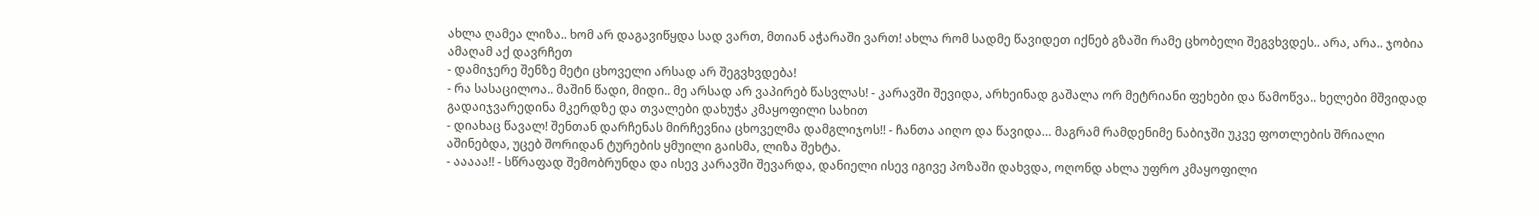ახლა ღამეა ლიზა.. ხომ არ დაგავიწყდა სად ვართ, მთიან აჭარაში ვართ! ახლა რომ სადმე წავიდეთ იქნებ გზაში რამე ცხობელი შეგვხვდეს.. არა, არა.. ჯობია ამაღამ აქ დავრჩეთ
- დამიჯერე შენზე მეტი ცხოველი არსად არ შეგვხვდება!
- რა სასაცილოა.. მაშინ წადი, მიდი.. მე არსად არ ვაპირებ წასვლას! - კარავში შევიდა, არხეინად გაშალა ორ მეტრიანი ფეხები და წამოწვა.. ხელები მშვიდად გადაიჯვარედინა მკერდზე და თვალები დახუჭა კმაყოფილი სახით
- დიახაც წავალ! შენთან დარჩენას მირჩევნია ცხოველმა დამგლიჯოს!! - ჩანთა აიღო და წავიდა… მაგრამ რამდენიმე ნაბიჯში უკვე ფოთლების შრიალი აშინებდა, უცებ შორიდან ტურების ყმუილი გაისმა, ლიზა შეხტა.
- ააააა!! - სწრაფად შემობრუნდა და ისევ კარავში შევარდა, დანიელი ისევ იგივე პოზაში დახვდა, ოღონდ ახლა უფრო კმაყოფილი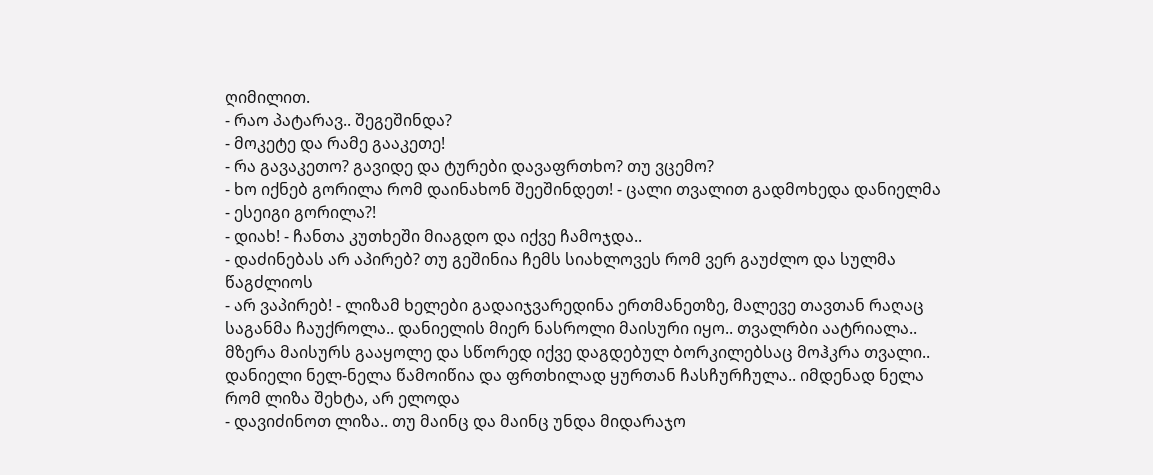ღიმილით.
- რაო პატარავ.. შეგეშინდა?
- მოკეტე და რამე გააკეთე!
- რა გავაკეთო? გავიდე და ტურები დავაფრთხო? თუ ვცემო?
- ხო იქნებ გორილა რომ დაინახონ შეეშინდეთ! - ცალი თვალით გადმოხედა დანიელმა
- ესეიგი გორილა?!
- დიახ! - ჩანთა კუთხეში მიაგდო და იქვე ჩამოჯდა..
- დაძინებას არ აპირებ? თუ გეშინია ჩემს სიახლოვეს რომ ვერ გაუძლო და სულმა წაგძლიოს
- არ ვაპირებ! - ლიზამ ხელები გადაიჯვარედინა ერთმანეთზე, მალევე თავთან რაღაც საგანმა ჩაუქროლა.. დანიელის მიერ ნასროლი მაისური იყო.. თვალრბი აატრიალა.. მზერა მაისურს გააყოლე და სწორედ იქვე დაგდებულ ბორკილებსაც მოჰკრა თვალი.. დანიელი ნელ-ნელა წამოიწია და ფრთხილად ყურთან ჩასჩურჩულა.. იმდენად ნელა რომ ლიზა შეხტა, არ ელოდა
- დავიძინოთ ლიზა.. თუ მაინც და მაინც უნდა მიდარაჯო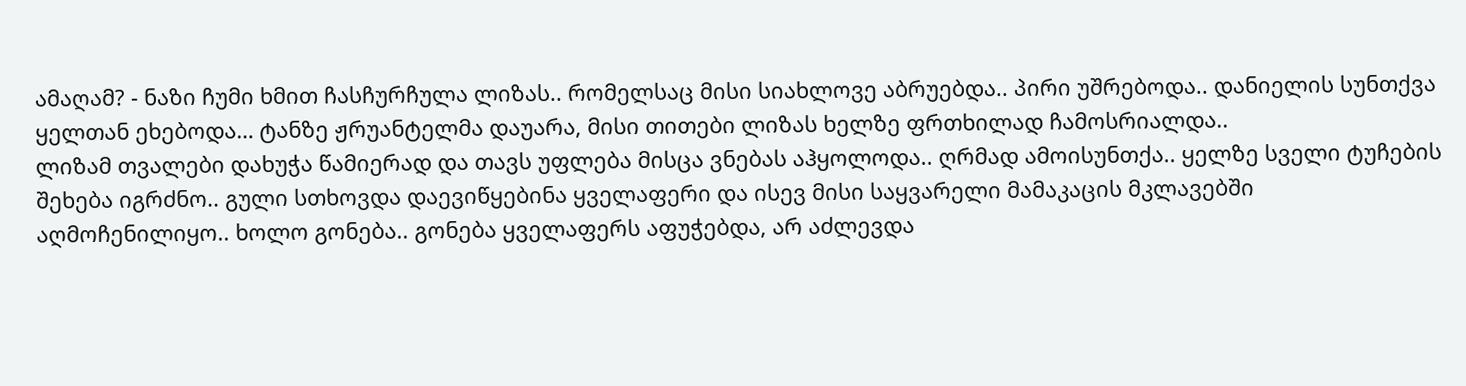ამაღამ? - ნაზი ჩუმი ხმით ჩასჩურჩულა ლიზას.. რომელსაც მისი სიახლოვე აბრუებდა.. პირი უშრებოდა.. დანიელის სუნთქვა ყელთან ეხებოდა… ტანზე ჟრუანტელმა დაუარა, მისი თითები ლიზას ხელზე ფრთხილად ჩამოსრიალდა..
ლიზამ თვალები დახუჭა წამიერად და თავს უფლება მისცა ვნებას აჰყოლოდა.. ღრმად ამოისუნთქა.. ყელზე სველი ტუჩების შეხება იგრძნო.. გული სთხოვდა დაევიწყებინა ყველაფერი და ისევ მისი საყვარელი მამაკაცის მკლავებში აღმოჩენილიყო.. ხოლო გონება.. გონება ყველაფერს აფუჭებდა, არ აძლევდა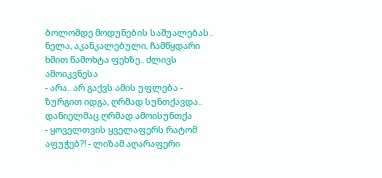ბოლომდე მოდუნების საშუალებას.. ნელა, აკანკალებული, ჩამწყდარი ხმით წამოხტა ფეხზე.. ძლივს ამოიკვნესა
- არა.. არ გაქვს ამის უფლება - ზურგით იდგა, ღრმად სუნთქავდა.. დანიელმაც ღრმად ამოისუნთქა
- ყოველთვის ყველაფერს რატომ აფუჭებ?! - ლიზამ აღარაფერი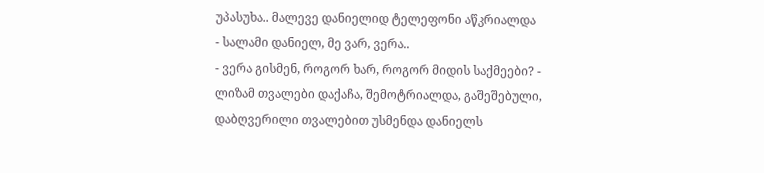უპასუხა.. მალევე დანიელიდ ტელეფონი აწკრიალდა
- სალამი დანიელ, მე ვარ, ვერა..
- ვერა გისმენ, როგორ ხარ, როგორ მიდის საქმეები? - ლიზამ თვალები დაქაჩა, შემოტრიალდა, გაშეშებული, დაბღვერილი თვალებით უსმენდა დანიელს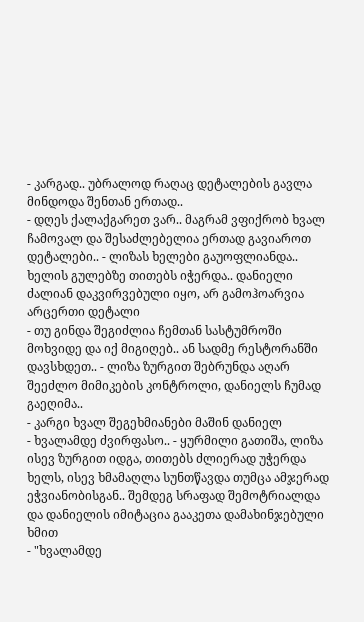- კარგად.. უბრალოდ რაღაც დეტალების გავლა მინდოდა შენთან ერთად..
- დღეს ქალაქგარეთ ვარ.. მაგრამ ვფიქრობ ხვალ ჩამოვალ და შესაძლებელია ერთად გავიაროთ დეტალები.. - ლიზას ხელები გაუოფლიანდა.. ხელის გულებზე თითებს იჭერდა.. დანიელი ძალიან დაკვირვებული იყო, არ გამოჰოარვია არცერთი დეტალი
- თუ გინდა შეგიძლია ჩემთან სასტუმროში მოხვიდე და იქ მიგიღებ.. ან სადმე რესტორანში დავსხდეთ.. - ლიზა ზურგით შებრუნდა აღარ შეეძლო მიმიკების კონტროლი, დანიელს ჩუმად გაეღიმა..
- კარგი ხვალ შეგეხმიანები მაშინ დანიელ
- ხვალამდე ძვირფასო.. - ყურმილი გათიშა, ლიზა ისევ ზურგით იდგა, თითებს ძლიერად უჭერდა ხელს, ისევ ხმამაღლა სუნთწავდა თუმცა ამჯერად ეჭვიანობისგან.. შემდეგ სრაფად შემოტრიალდა და დანიელის იმიტაცია გააკეთა დამახინჯებული ხმით
- "ხვალამდე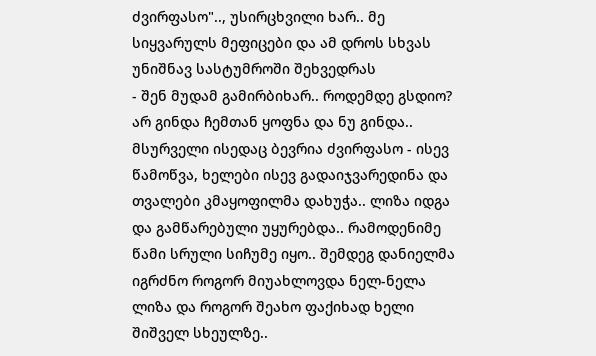ძვირფასო".., უსირცხვილი ხარ.. მე სიყვარულს მეფიცები და ამ დროს სხვას უნიშნავ სასტუმროში შეხვედრას
- შენ მუდამ გამირბიხარ.. როდემდე გსდიო? არ გინდა ჩემთან ყოფნა და ნუ გინდა.. მსურველი ისედაც ბევრია ძვირფასო - ისევ წამოწვა, ხელები ისევ გადაიჯვარედინა და თვალები კმაყოფილმა დახუჭა.. ლიზა იდგა და გამწარებული უყურებდა.. რამოდენიმე წამი სრული სიჩუმე იყო.. შემდეგ დანიელმა იგრძნო როგორ მიუახლოვდა ნელ-ნელა ლიზა და როგორ შეახო ფაქიხად ხელი შიშველ სხეულზე..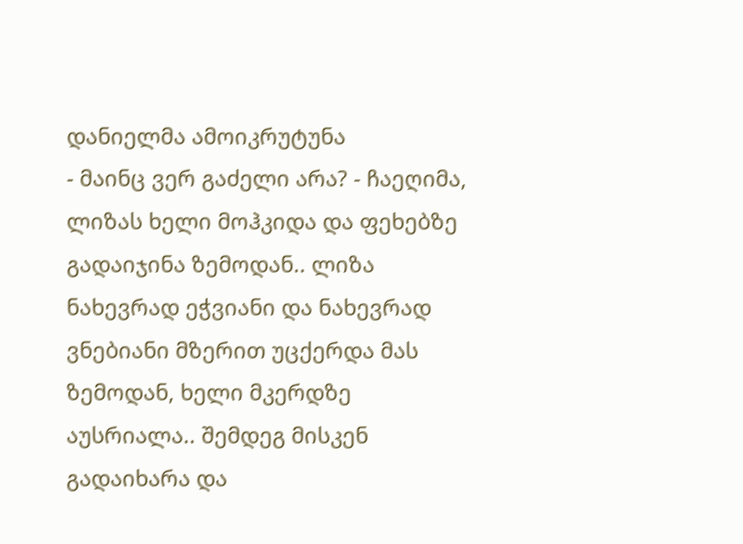დანიელმა ამოიკრუტუნა
- მაინც ვერ გაძელი არა? - ჩაეღიმა, ლიზას ხელი მოჰკიდა და ფეხებზე გადაიჯინა ზემოდან.. ლიზა ნახევრად ეჭვიანი და ნახევრად ვნებიანი მზერით უცქერდა მას ზემოდან, ხელი მკერდზე აუსრიალა.. შემდეგ მისკენ გადაიხარა და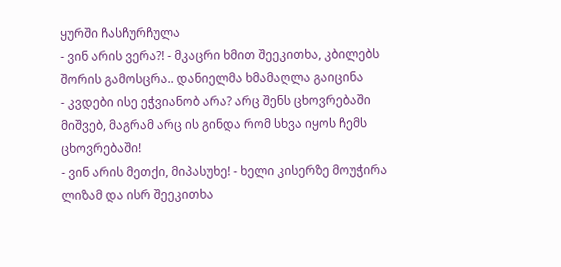ყურში ჩასჩურჩულა
- ვინ არის ვერა?! - მკაცრი ხმით შეეკითხა, კბილებს შორის გამოსცრა.. დანიელმა ხმამაღლა გაიცინა
- კვდები ისე ეჭვიანობ არა? არც შენს ცხოვრებაში მიშვებ, მაგრამ არც ის გინდა რომ სხვა იყოს ჩემს ცხოვრებაში!
- ვინ არის მეთქი, მიპასუხე! - ხელი კისერზე მოუჭირა ლიზამ და ისრ შეეკითხა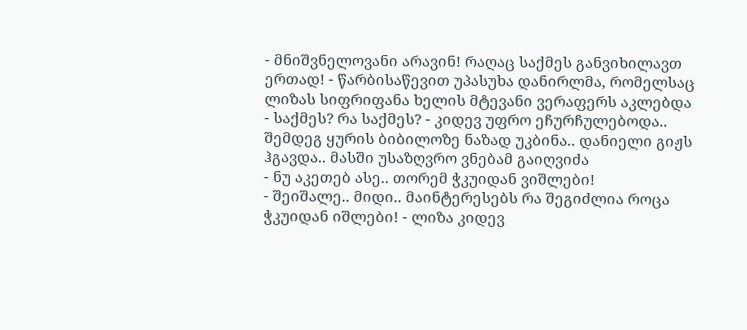- მნიშვნელოვანი არავინ! რაღაც საქმეს განვიხილავთ ერთად! - წარბისაწევით უპასუხა დანირლმა, რომელსაც ლიზას სიფრიფანა ხელის მტევანი ვერაფერს აკლებდა
- საქმეს? რა საქმეს? - კიდევ უფრო ეჩურჩულებოდა.. შემდეგ ყურის ბიბილოზე ნაზად უკბინა.. დანიელი გიჟს ჰგავდა.. მასში უსაზღვრო ვნებამ გაიღვიძა
- ნუ აკეთებ ასე.. თორემ ჭკუიდან ვიშლები!
- შეიშალე.. მიდი.. მაინტერესებს რა შეგიძლია როცა ჭკუიდან იშლები! - ლიზა კიდევ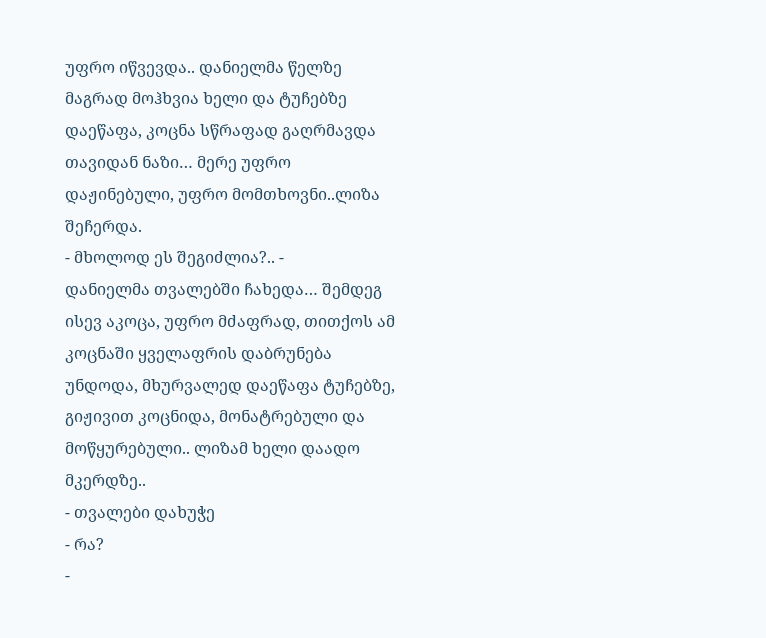უფრო იწვევდა.. დანიელმა წელზე მაგრად მოჰხვია ხელი და ტუჩებზე დაეწაფა, კოცნა სწრაფად გაღრმავდა თავიდან ნაზი… მერე უფრო დაჟინებული, უფრო მომთხოვნი..ლიზა შეჩერდა.
- მხოლოდ ეს შეგიძლია?.. -
დანიელმა თვალებში ჩახედა… შემდეგ ისევ აკოცა, უფრო მძაფრად, თითქოს ამ კოცნაში ყველაფრის დაბრუნება უნდოდა, მხურვალედ დაეწაფა ტუჩებზე, გიჟივით კოცნიდა, მონატრებული და მოწყურებული.. ლიზამ ხელი დაადო მკერდზე..
- თვალები დახუჭე
- რა?
-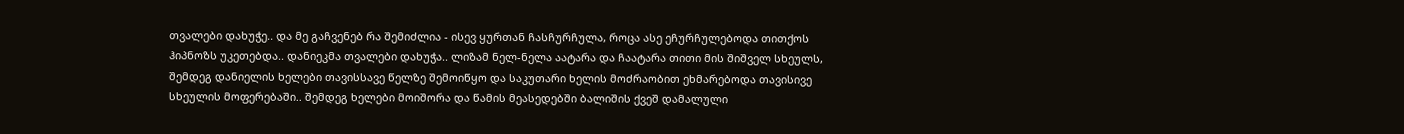თვალები დახუჭე.. და მე გაჩვენებ რა შემიძლია - ისევ ყურთან ჩასჩურჩულა, როცა ასე ეჩურჩულებოდა თითქოს ჰიპნოზს უკეთებდა.. დანიეკმა თვალები დახუჭა.. ლიზამ ნელ-ნელა აატარა და ჩაატარა თითი მის შიშველ სხეულს, შემდეგ დანიელის ხელები თავისსავე წელზე შემოიწყო და საკუთარი ხელის მოძრაობით ეხმარებოდა თავისივე სხეულის მოფერებაში.. შემდეგ ხელები მოიშორა და წამის მეასედებში ბალიშის ქვეშ დამალული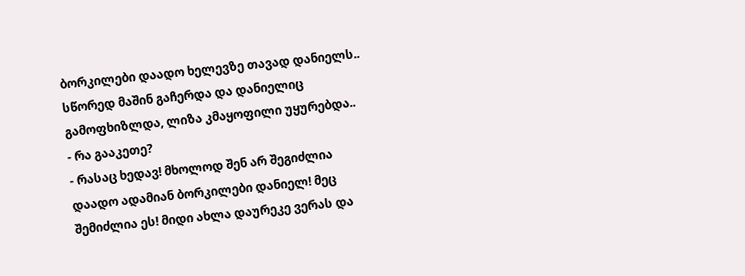ბორკილები დაადო ხელევზე თავად დანიელს.. სწორედ მაშინ გაჩერდა და დანიელიც გამოფხიზლდა, ლიზა კმაყოფილი უყურებდა..
- რა გააკეთე?
- რასაც ხედავ! მხოლოდ შენ არ შეგიძლია დაადო ადამიან ბორკილები დანიელ! მეც შემიძლია ეს! მიდი ახლა დაურეკე ვერას და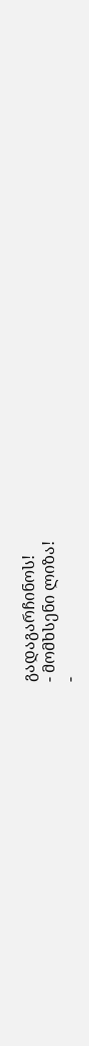გადაგარჩინოს!
- მომხსენი ლიზა!
-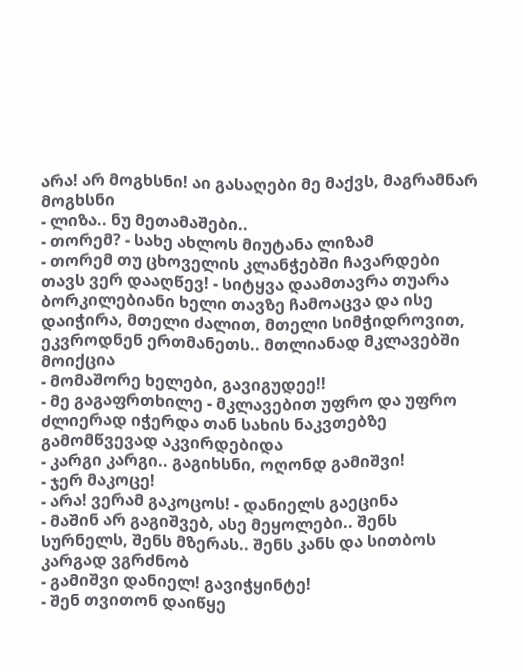არა! არ მოგხსნი! აი გასაღები მე მაქვს, მაგრამნარ მოგხსნი
- ლიზა.. ნუ მეთამაშები..
- თორემ? - სახე ახლოს მიუტანა ლიზამ
- თორემ თუ ცხოველის კლანჭებში ჩავარდები თავს ვერ დააღწევ! - სიტყვა დაამთავრა თუარა ბორკილებიანი ხელი თავზე ჩამოაცვა და ისე დაიჭირა, მთელი ძალით, მთელი სიმჭიდროვით, ეკვროდნენ ერთმანეთს.. მთლიანად მკლავებში მოიქცია
- მომაშორე ხელები, გავიგუდეე!!
- მე გაგაფრთხილე - მკლავებით უფრო და უფრო ძლიერად იჭერდა თან სახის ნაკვთებზე გამომწვევად აკვირდებიდა
- კარგი კარგი.. გაგიხსნი, ოღონდ გამიშვი!
- ჯერ მაკოცე!
- არა! ვერამ გაკოცოს! - დანიელს გაეცინა
- მაშინ არ გაგიშვებ, ასე მეყოლები.. შენს სურნელს, შენს მზერას.. შენს კანს და სითბოს კარგად ვგრძნობ
- გამიშვი დანიელ! გავიჭყინტე!
- შენ თვითონ დაიწყე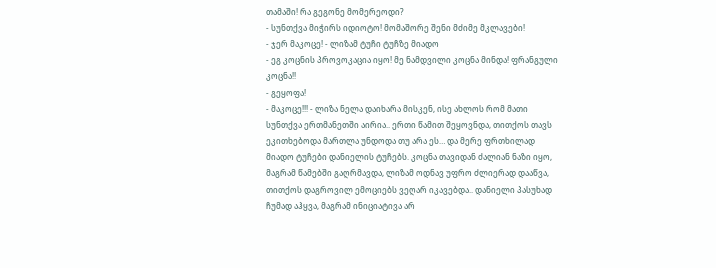თამაში! რა გეგონე მომერეოდი?
- სუნთქვა მიჭირს იდიოტო! მომაშორე შენი მძიმე მკლავები!
- ჯერ მაკოცე! - ლიზამ ტუჩი ტუჩზე მიადო
- ეგ კოცნის პროვოკაცია იყო! მე ნამდვილი კოცნა მინდა! ფრანგული კოცნა!!
- გეყოფა!
- მაკოცე!!! - ლიზა ნელა დაიხარა მისკენ, ისე ახლოს რომ მათი სუნთქვა ერთმანეთში აირია.. ერთი წამით შეყოვნდა, თითქოს თავს ეკითხებოდა მართლა უნდოდა თუ არა ეს… და მერე ფრთხილად მიადო ტუჩები დანიელის ტუჩებს. კოცნა თავიდან ძალიან ნაზი იყო, მაგრამ წამებში გაღრმავდა, ლიზამ ოდნავ უფრო ძლიერად დააწვა, თითქოს დაგროვილ ემოციებს ვეღარ იკავებდა.. დანიელი პასუხად ჩუმად აჰყვა, მაგრამ ინიციატივა არ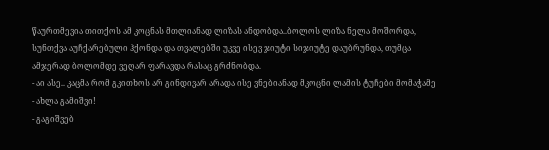წაურთმევია თითქოს ამ კოცნას მთლიანად ლიზას ანდობდა..ბოლოს ლიზა ნელა მოშორდა, სუნთქვა აუჩქარებული ჰქონდა და თვალებში უკვე ისევ ჯიუტი სიჯიუტე დაუბრუნდა, თუმცა ამჯერად ბოლომდე ვეღარ ფარავდა რასაც გრძნობდა.
- აი ასე.. კაცმა რომ გკითხოს არ გინდივარ არადა ისე ვნებიანად მკოცნი ლამის ტუჩები მომაჭამე
- ახლა გამიშვი!
- გაგიშვებ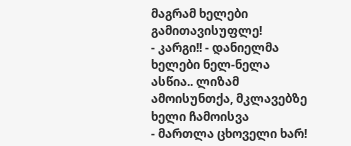მაგრამ ხელები გამითავისუფლე!
- კარგი!! - დანიელმა ხელები ნელ-ნელა ასწია.. ლიზამ ამოისუნთქა, მკლავებზე ხელი ჩამოისვა
- მართლა ცხოველი ხარ!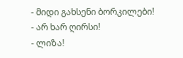- მიდი გახსენი ბორკილები!
- არ ხარ ღირსი!
- ლიზა!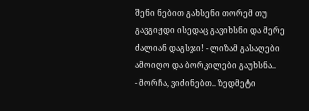შენი ნებით გახსენი თორემ თუ გავგიჟდი ისედაც გავიხსნი და მერე ძალიან დაგსჯი! - ლიზამ გასაღები ამოიღო და ბორკილები გაუხსნა..
- მორჩა, ვიძინებთ.. ზედმეტი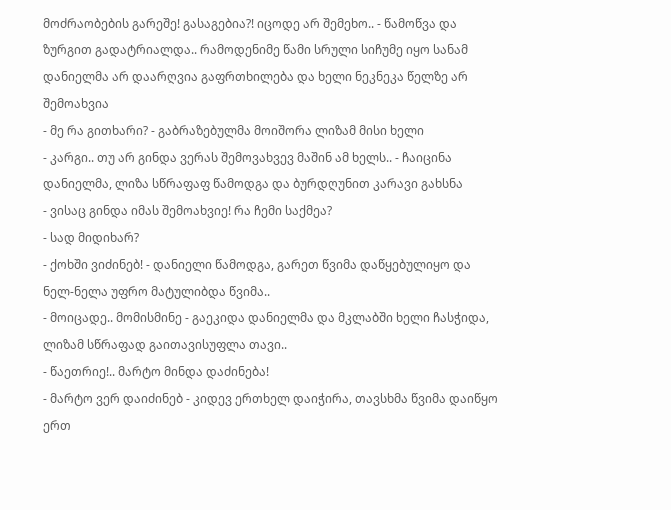მოძრაობების გარეშე! გასაგებია?! იცოდე არ შემეხო.. - წამოწვა და ზურგით გადატრიალდა.. რამოდენიმე წამი სრული სიჩუმე იყო სანამ დანიელმა არ დაარღვია გაფრთხილება და ხელი ნეკნეკა წელზე არ შემოახვია
- მე რა გითხარი? - გაბრაზებულმა მოიშორა ლიზამ მისი ხელი
- კარგი.. თუ არ გინდა ვერას შემოვახვევ მაშინ ამ ხელს.. - ჩაიცინა დანიელმა, ლიზა სწრაფაფ წამოდგა და ბურდღუნით კარავი გახსნა
- ვისაც გინდა იმას შემოახვიე! რა ჩემი საქმეა?
- სად მიდიხარ?
- ქოხში ვიძინებ! - დანიელი წამოდგა, გარეთ წვიმა დაწყებულიყო და ნელ-ნელა უფრო მატულიბდა წვიმა..
- მოიცადე.. მომისმინე - გაეკიდა დანიელმა და მკლაბში ხელი ჩასჭიდა, ლიზამ სწრაფად გაითავისუფლა თავი..
- წაეთრიე!.. მარტო მინდა დაძინება!
- მარტო ვერ დაიძინებ - კიდევ ერთხელ დაიჭირა, თავსხმა წვიმა დაიწყო ერთ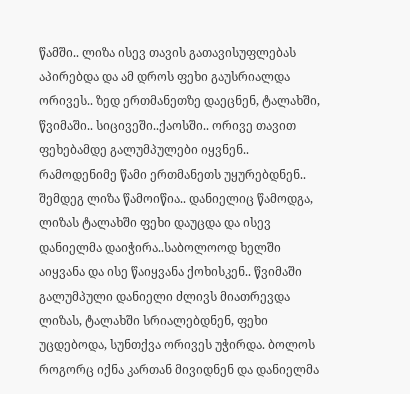წამში.. ლიზა ისევ თავის გათავისუფლებას აპირებდა და ამ დროს ფეხი გაუსრიალდა ორივეს.. ზედ ერთმანეთზე დაეცნენ, ტალახში, წვიმაში.. სიცივეში..ქაოსში.. ორივე თავით ფეხებამდე გალუმპულები იყვნენ.. რამოდენიმე წამი ერთმანეთს უყურებდნენ.. შემდეგ ლიზა წამოიწია.. დანიელიც წამოდგა, ლიზას ტალახში ფეხი დაუცდა და ისევ დანიელმა დაიჭირა..საბოლოოდ ხელში აიყვანა და ისე წაიყვანა ქოხისკენ.. წვიმაში გალუმპული დანიელი ძლივს მიათრევდა ლიზას, ტალახში სრიალებდნენ, ფეხი უცდებოდა, სუნთქვა ორივეს უჭირდა. ბოლოს როგორც იქნა კართან მივიდნენ და დანიელმა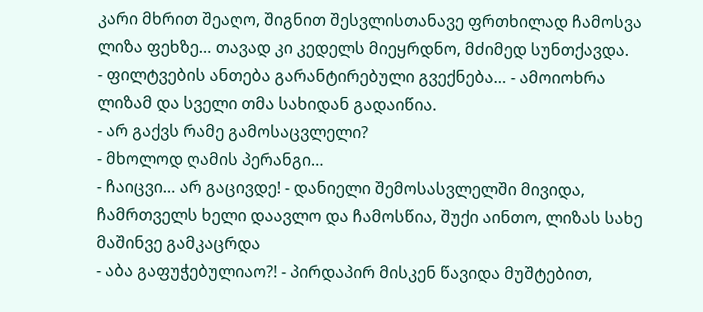კარი მხრით შეაღო, შიგნით შესვლისთანავე ფრთხილად ჩამოსვა ლიზა ფეხზე… თავად კი კედელს მიეყრდნო, მძიმედ სუნთქავდა.
- ფილტვების ანთება გარანტირებული გვექნება… - ამოიოხრა ლიზამ და სველი თმა სახიდან გადაიწია.
- არ გაქვს რამე გამოსაცვლელი?
- მხოლოდ ღამის პერანგი…
- ჩაიცვი… არ გაცივდე! - დანიელი შემოსასვლელში მივიდა, ჩამრთველს ხელი დაავლო და ჩამოსწია, შუქი აინთო, ლიზას სახე მაშინვე გამკაცრდა
- აბა გაფუჭებულიაო?! - პირდაპირ მისკენ წავიდა მუშტებით,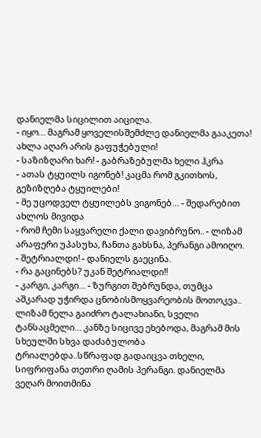დანიელმა სიცილით აიცილა.
- იყო… მაგრამ ყოველისშემძლე დანიელმა გააკეთა! ახლა აღარ არის გაფუჭებული!
- საზიზღარი ხარ! - გაბრაზებულმა ხელი ჰკრა
- ათას ტყუილს იგონებ! კაცმა რომ გკითხოს, გეზიზღება ტყუილები!
- მე უცოდველ ტყუილებს ვიგონებ… - შედარებით ახლოს მივიდა
- რომ ჩემი საყვარელი ქალი დავიბრუნო.. - ლიზამ არაფერი უპასუხა, ჩანთა გახსნა, პერანგი ამოიღო.
- შეტრიალდი! - დანიელს გაეცინა.
- რა გაცინებს? უკან შეტრიალდი!!
- კარგი, კარგი… - ზურგით შებრუნდა, თუმცა აშკარად უჭირდა ცნობისმოყვარეობის მოთოკვა..
ლიზამ ნელა გაიძრო ტალახიანი, სველი ტანსაცმელი… კანზე სიცივე ეხებოდა, მაგრამ მის სხეულში სხვა დაძაბულობა ტრიალებდა..სწრაფად გადაიცვა თხელი, სიფრიფანა თეთრი ღამის პერანგი. დანიელმა ვეღარ მოითმინა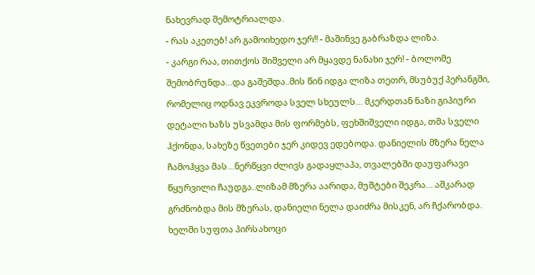ნახევრად შემოტრიალდა.
- რას აკეთებ! არ გამოიხედო ჯერ!! - მაშინვე გაბრაზდა ლიზა.
- კარგი რაა, თითქოს შიშველი არ მყავდე ნანახი ჯერ! - ბოლომე შემობრუნდა…და გაშეშდა..მის წინ იდგა ლიზა თეთრ, მსუბუქ პერანგში, რომელიც ოდნავ ეკვროდა სველ სხეულს… მკერდთან ნაზი გიპიური დეტალი ხაზს უსვამდა მის ფორმებს, ფეხშიშველი იდგა, თმა სველი ჰქონდა, სახეზე წვეთები ჯერ კიდევ ედებოდა. დანიელის მზერა ნელა ჩამოჰყვა მას…ნერწყვი ძლივს გადაყლაპა, თვალებში დაუფარავი წყურვილი ჩაუდგა..ლიზამ მზერა აარიდა, მუშტები შეკრა… აშკარად გრძნობდა მის მზერას, დანიელი ნელა დაიძრა მისკენ, არ ჩქარობდა. ხელში სუფთა პირსახოცი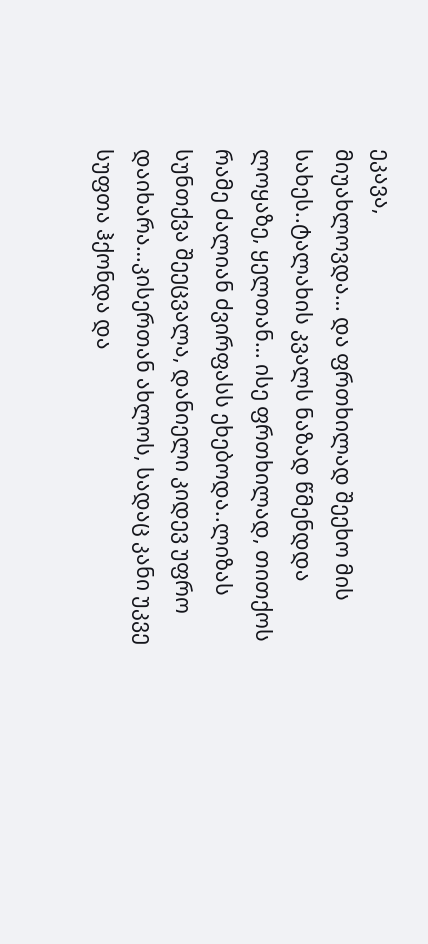ეკავა,
მიუახლოვდა… და ფრთხილად შეეხო მის სახეს..ტალახის კვალს ნაზად წმენდდა ლოყაზე, ყელთან… ისე ფრთხილად, თითქოს რამე ძალიან ძვირფასს ეხებოდა..ლიზას სუნთქვა შეეცვალა, დანიელი კიდევ უფრო დაიხარა…კისერთან ახლოს, სადაც კანი უკვე სუფთა ჰქონდა და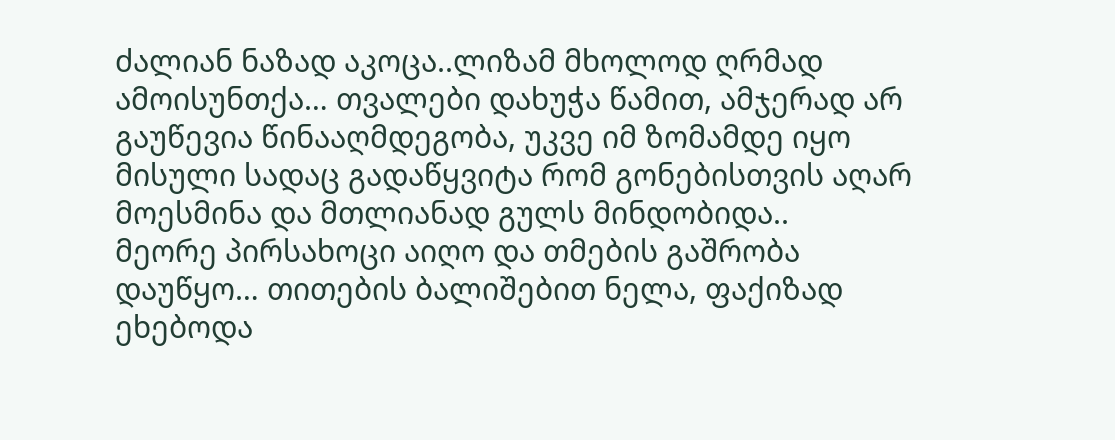ძალიან ნაზად აკოცა..ლიზამ მხოლოდ ღრმად ამოისუნთქა… თვალები დახუჭა წამით, ამჯერად არ გაუწევია წინააღმდეგობა, უკვე იმ ზომამდე იყო მისული სადაც გადაწყვიტა რომ გონებისთვის აღარ მოესმინა და მთლიანად გულს მინდობიდა..
მეორე პირსახოცი აიღო და თმების გაშრობა დაუწყო… თითების ბალიშებით ნელა, ფაქიზად ეხებოდა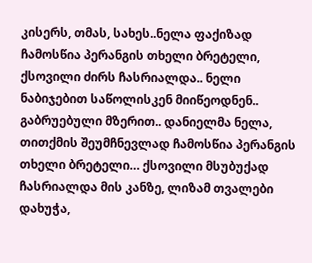კისერს, თმას, სახეს..ნელა ფაქიზად ჩამოსწია პერანგის თხელი ბრეტელი, ქსოვილი ძირს ჩასრიალდა.. ნელი ნაბიჯებით საწოლისკენ მიიწეოდნენ.. გაბრუებული მზერით.. დანიელმა ნელა, თითქმის შეუმჩნევლად ჩამოსწია პერანგის თხელი ბრეტელი… ქსოვილი მსუბუქად ჩასრიალდა მის კანზე, ლიზამ თვალები დახუჭა,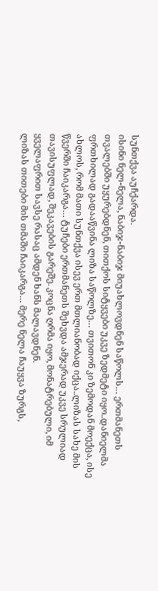სუნთქვა აუჩქარდა.
ისინი ნელ-ნელა, ნაბიჯ-ნაბიჯ მიუახლოვდნენ საწოლს… ერთმანეთს თვალებში უყურებდნენ, თითქოს სიტყვები უკვე ზედმეტი იყო..დანიელმა ფრთხილად გადააწვინა ლიზა საწოლზე… თვითონ კი ზემოდან მოექცა, ისე ახლოს, რომ მათი სუნთქვა ისევ ერთ მთლიანობად იქცა..ლიზას სახე მის წვერში ჩაიკარგა… ტუჩები ერთმანეთს შეხვდა ამჯერად უკვე სრულიად თავისუფლად, შეკავების გარეშე. კოცნა ღრმა იყო, მონატრებული, იმ ყველაფრით სავსე რასაც ამდენ ხანს მალავდნენ.
ლიზას თითები მის თმაში ჩაიკარგა… მერე ნელა ჩაუყვა ზურგს,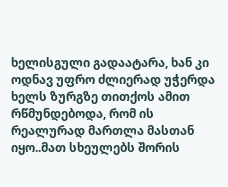ხელისგული გადაატარა, ხან კი ოდნავ უფრო ძლიერად უჭერდა ხელს ზურგზე თითქოს ამით რწმუნდებოდა, რომ ის რეალურად მართლა მასთან იყო..მათ სხეულებს შორის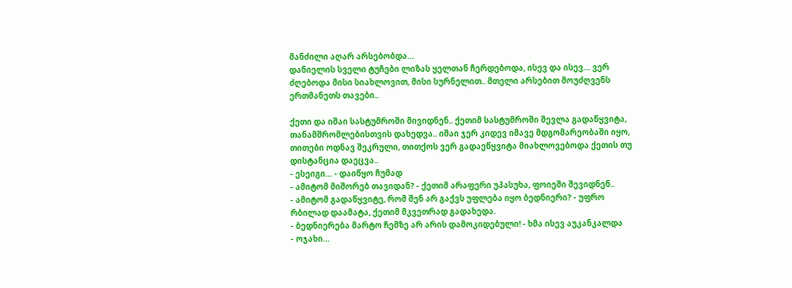მანძილი აღარ არსებობდა…
დანიელის სველი ტუჩები ლიზას ყელთან ჩერდებოდა, ისევ და ისევ… ვერ ძღებოდა მისი სიახლოვით, მისი სურნელით.. მთელი არსებით მოუძღვენს ერთმანეთს თავები..

ქეთი და იშაი სასტუმროში მივიდნენ.. ქეთიმ სასტუმროში შევლა გადაწყვიტა, თანამშრომლებისთვის დახედვა.. იშაი ჯერ კიდევ იმავე მდგომარეობაში იყო, თითები ოდნავ შეკრული, თითქოს ვერ გადაეწყვიტა მიახლოვებოდა ქეთის თუ დისტანცია დაეცვა..
- ესეიგი… - დაიწყო ჩუმად
- ამიტომ მიშორებ თავიდან? - ქეთიმ არაფერი უპასუხა, ფოიეში შევიდნენ..
- ამიტომ გადაწყვიტე, რომ შენ არ გაქვს უფლება იყო ბედნიერი? - უფრო რბილად დაამატა, ქეთიმ მკვეთრად გადახედა.
- ბედნიერება მარტო ჩემზე არ არის დამოკიდებული! - ხმა ისევ აუკანკალდა
- ოჯახი…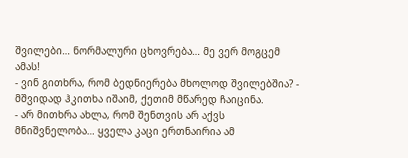შვილები… ნორმალური ცხოვრება… მე ვერ მოგცემ ამას!
- ვინ გითხრა, რომ ბედნიერება მხოლოდ შვილებშია? - მშვიდად ჰკითხა იშაიმ, ქეთიმ მწარედ ჩაიცინა.
- არ მითხრა ახლა, რომ შენთვის არ აქვს მნიშვნელობა… ყველა კაცი ერთნაირია ამ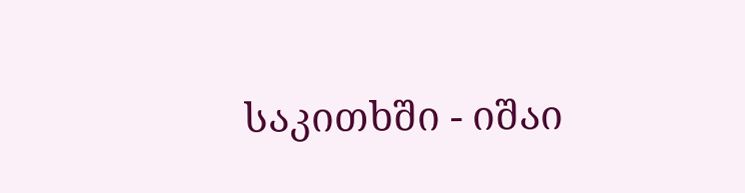საკითხში - იშაი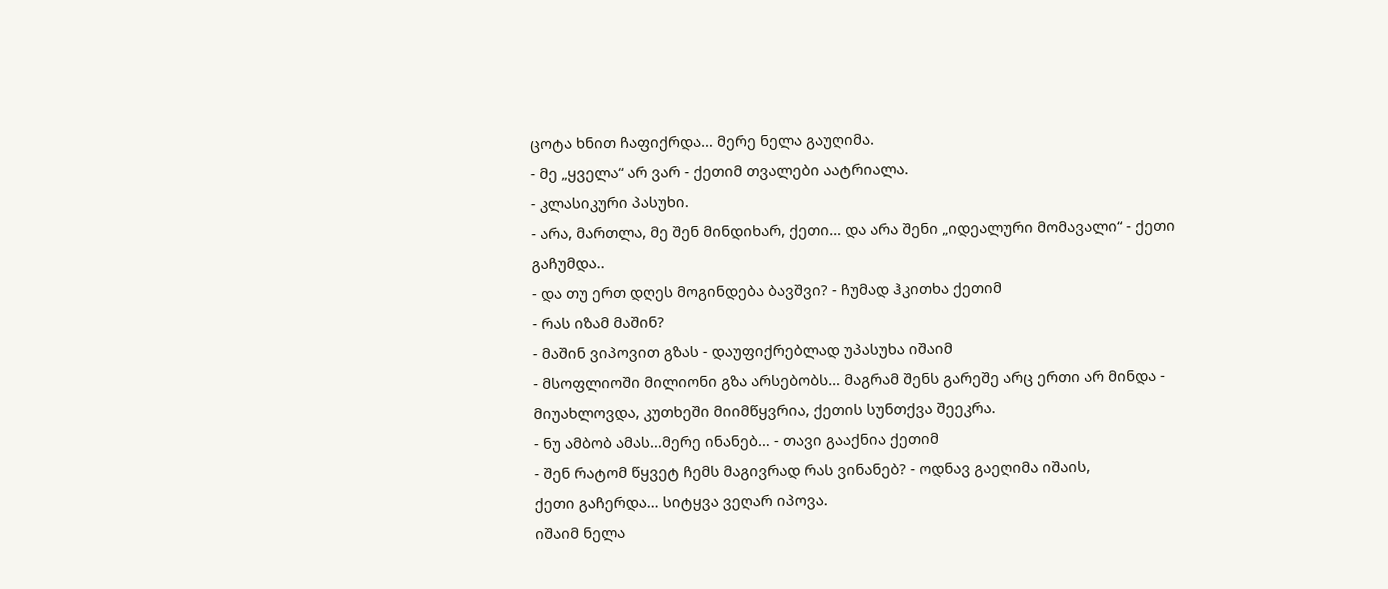ცოტა ხნით ჩაფიქრდა… მერე ნელა გაუღიმა.
- მე „ყველა“ არ ვარ - ქეთიმ თვალები აატრიალა.
- კლასიკური პასუხი.
- არა, მართლა, მე შენ მინდიხარ, ქეთი… და არა შენი „იდეალური მომავალი“ - ქეთი გაჩუმდა..
- და თუ ერთ დღეს მოგინდება ბავშვი? - ჩუმად ჰკითხა ქეთიმ
- რას იზამ მაშინ?
- მაშინ ვიპოვით გზას - დაუფიქრებლად უპასუხა იშაიმ
- მსოფლიოში მილიონი გზა არსებობს… მაგრამ შენს გარეშე არც ერთი არ მინდა - მიუახლოვდა, კუთხეში მიიმწყვრია, ქეთის სუნთქვა შეეკრა.
- ნუ ამბობ ამას…მერე ინანებ… - თავი გააქნია ქეთიმ
- შენ რატომ წყვეტ ჩემს მაგივრად რას ვინანებ? - ოდნავ გაეღიმა იშაის,
ქეთი გაჩერდა… სიტყვა ვეღარ იპოვა.
იშაიმ ნელა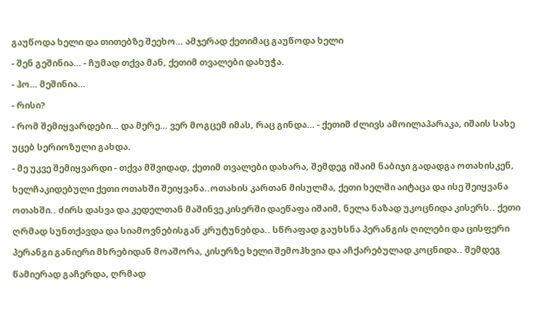გაუწოდა ხელი და თითებზე შეეხო… ამჯერად ქეთიმაც გაუწოდა ხელი
- შენ გეშინია… - ჩუმად თქვა მან, ქეთიმ თვალები დახუჭა.
- ჰო… მეშინია…
- რისი?
- რომ შემიყვარდები… და მერე… ვერ მოგცემ იმას, რაც გინდა… - ქეთიმ ძლივს ამოილაპარაკა, იშაის სახე უცებ სერიოზული გახდა.
- მე უკვე შემიყვარდი - თქვა მშვიდად, ქეთიმ თვალები დახარა, შემდეგ იშაიმ ნაბიჯი გადადგა ოთახისკენ, ხელჩაკიდებული ქეთი ოთახში შეიყვანა..ოთახის კართან მისულმა, ქეთი ხელში აიტაცა და ისე შეიყვანა ოთახში.. ძირს დასვა და კედელთან მაშინვე კისერში დაეწაფა იშაიმ, ნელა ნაზად უკოცნიდა კისერს.. ქეთი ღრმად სუნთქავდა და სიამოვნებისგან კრუტუნებდა.. სწრაფად გაუხსნა პერანგის ღილები და ცისფერი პერანგი განიერი მხრებიდან მოაშორა, კისერზე ხელი შემოჰხვია და აჩქარებულად კოცნიდა.. შემდეგ წამიერად გაჩერდა, ღრმად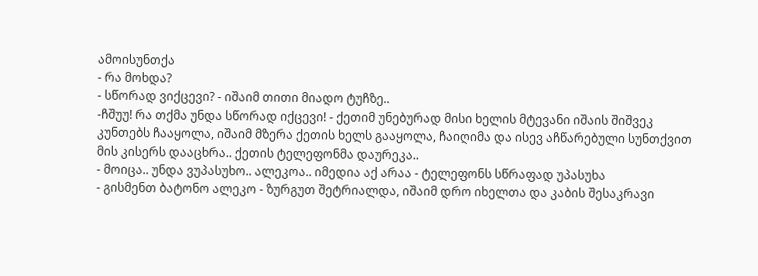ამოისუნთქა
- რა მოხდა?
- სწორად ვიქცევი? - იშაიმ თითი მიადო ტუჩზე..
-ჩშუუ! რა თქმა უნდა სწორად იქცევი! - ქეთიმ უნებურად მისი ხელის მტევანი იშაის შიშვეკ კუნთებს ჩააყოლა, იშაიმ მზერა ქეთის ხელს გააყოლა, ჩაიღიმა და ისევ აჩწარებული სუნთქვით მის კისერს დააცხრა.. ქეთის ტელეფონმა დაურეკა..
- მოიცა.. უნდა ვუპასუხო.. ალეკოა.. იმედია აქ არაა - ტელეფონს სწრაფად უპასუხა
- გისმენთ ბატონო ალეკო - ზურგუთ შეტრიალდა, იშაიმ დრო იხელთა და კაბის შესაკრავი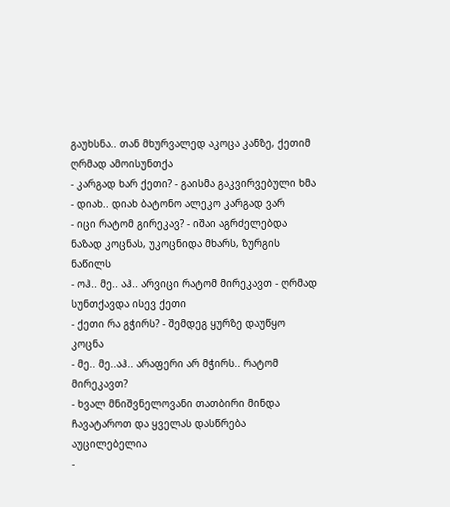გაუხსნა.. თან მხურვალედ აკოცა კანზე, ქეთიმ ღრმად ამოისუნთქა
- კარგად ხარ ქეთი? - გაისმა გაკვირვებული ხმა
- დიახ.. დიახ ბატონო ალეკო კარგად ვარ
- იცი რატომ გირეკავ? - იშაი აგრძელებდა ნაზად კოცნას, უკოცნიდა მხარს, ზურგის ნაწილს
- ოჰ.. მე.. აჰ.. არვიცი რატომ მირეკავთ - ღრმად სუნთქავდა ისევ ქეთი
- ქეთი რა გჭირს? - შემდეგ ყურზე დაუწყო კოცნა
- მე.. მე..აჰ.. არაფერი არ მჭირს.. რატომ მირეკავთ?
- ხვალ მნიშვნელოვანი თათბირი მინდა ჩავატაროთ და ყველას დასწრება აუცილებელია
-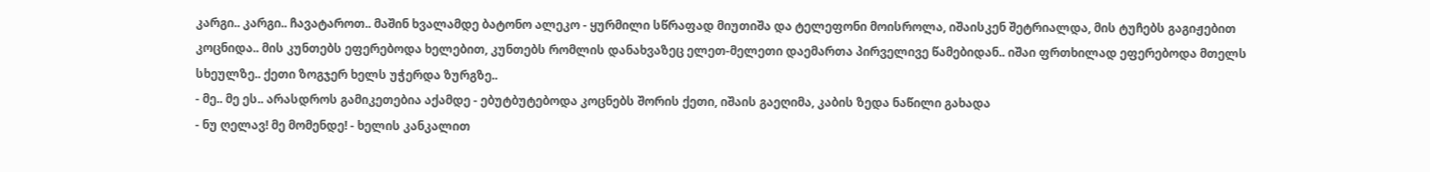კარგი.. კარგი.. ჩავატაროთ.. მაშინ ხვალამდე ბატონო ალეკო - ყურმილი სწრაფად მიუთიშა და ტელეფონი მოისროლა, იშაისკენ შეტრიალდა, მის ტუჩებს გაგიჟებით კოცნიდა.. მის კუნთებს ეფერებოდა ხელებით, კუნთებს რომლის დანახვაზეც ელეთ-მელეთი დაემართა პირველივე წამებიდან.. იშაი ფრთხილად ეფერებოდა მთელს სხეულზე.. ქეთი ზოგჯერ ხელს უჭერდა ზურგზე..
- მე.. მე ეს.. არასდროს გამიკეთებია აქამდე - ებუტბუტებოდა კოცნებს შორის ქეთი, იშაის გაეღიმა, კაბის ზედა ნაწილი გახადა
- ნუ ღელავ! მე მომენდე! - ხელის კანკალით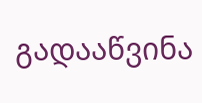გადააწვინა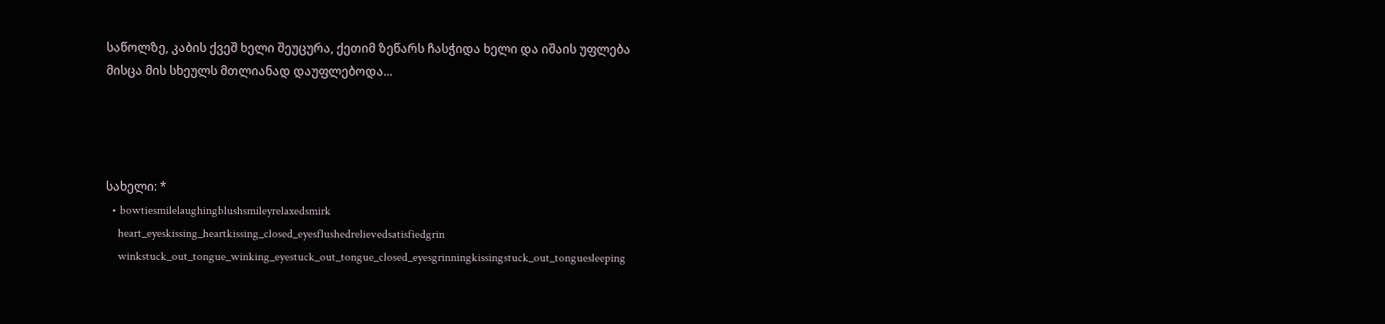საწოლზე, კაბის ქვეშ ხელი შეუცურა, ქეთიმ ზეწარს ჩასჭიდა ხელი და იშაის უფლება მისცა მის სხეულს მთლიანად დაუფლებოდა...




სახელი: *
  • bowtiesmilelaughingblushsmileyrelaxedsmirk
    heart_eyeskissing_heartkissing_closed_eyesflushedrelievedsatisfiedgrin
    winkstuck_out_tongue_winking_eyestuck_out_tongue_closed_eyesgrinningkissingstuck_out_tonguesleeping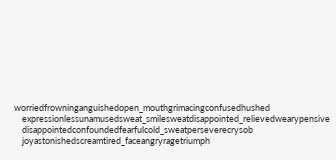worriedfrowninganguishedopen_mouthgrimacingconfusedhushed
    expressionlessunamusedsweat_smilesweatdisappointed_relievedwearypensive
    disappointedconfoundedfearfulcold_sweatperseverecrysob
    joyastonishedscreamtired_faceangryragetriumph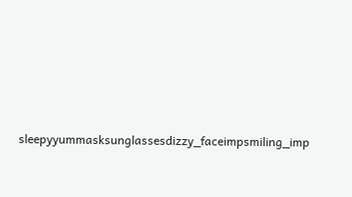sleepyyummasksunglassesdizzy_faceimpsmiling_imp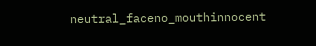neutral_faceno_mouthinnocent